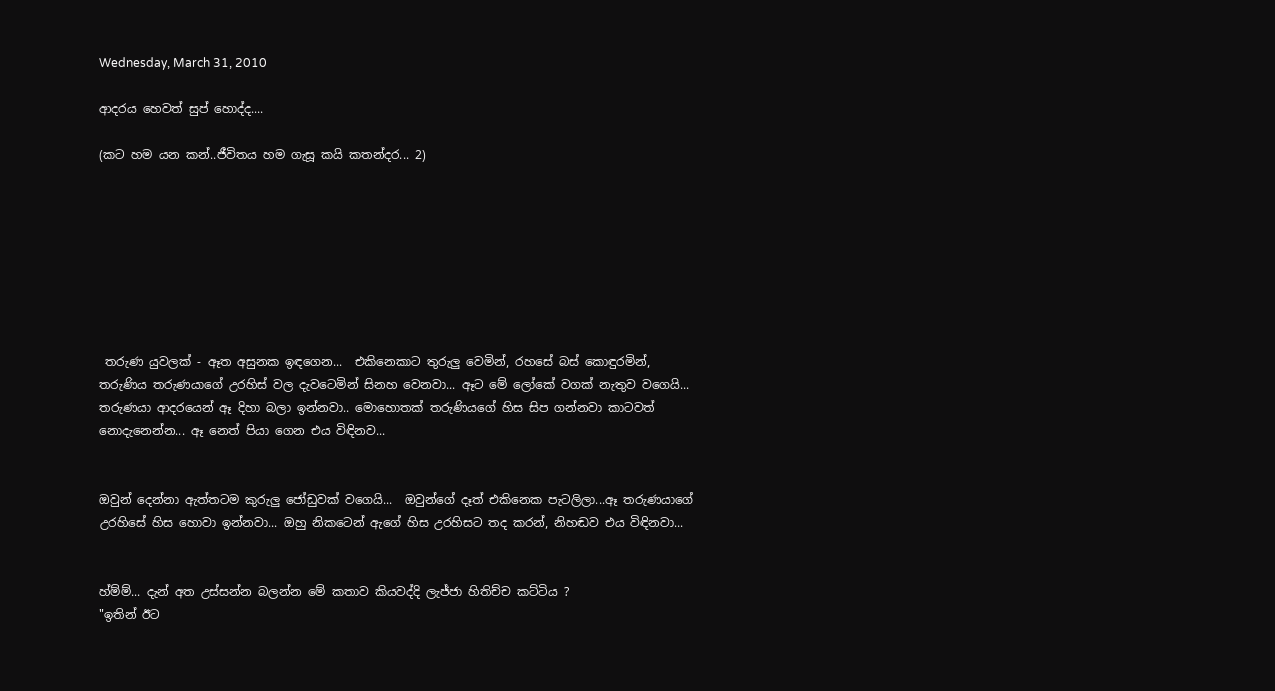Wednesday, March 31, 2010

ආදරය හෙවත් සුප් හොද්ද....

(කට හම යන කන්..ජීවිතය හම ගැසූ කයි කතන්දර... 2)








 තරුණ යුවලක් - ඈත අසුනක ඉඳගෙන...  එකිනෙකාට තුරුලු වෙමින්, රහසේ බස් කොඳුරමින්, තරුණිය තරුණයාගේ උරහිස් වල දැවටෙමින් සිනහ වෙනවා... ඈට මේ ලෝකේ වගක් නැතුව වගෙයි... තරුණයා ආදරයෙන් ඈ දිහා බලා ඉන්නවා.. මොහොතක් තරුණියගේ හිස සිප ගන්නවා කාටවත් නොදැනෙන්න... ඈ නෙත් පියා ගෙන එය විඳිනව...


ඔවුන් දෙන්නා ඇත්තටම කුරුලු ජෝඩුවක් වගෙයි...  ඔවුන්ගේ දෑත් එකිනෙක පැටලිලා...ඈ තරුණයාගේ උරහිසේ හිස හොවා ඉන්නවා... ඔහු නිකටෙන් ඇගේ හිස උරහිසට තද කරන්, නිහඬව එය විඳිනවා...


හ්ම්ම්... දැන් අත උස්සන්න බලන්න මේ කතාව කියවද්දි ලැජ්ජා හිතිච්ච කට්ටිය ?
"ඉතින් ඊට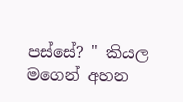පස්සේ? " කියල මගෙන් අහන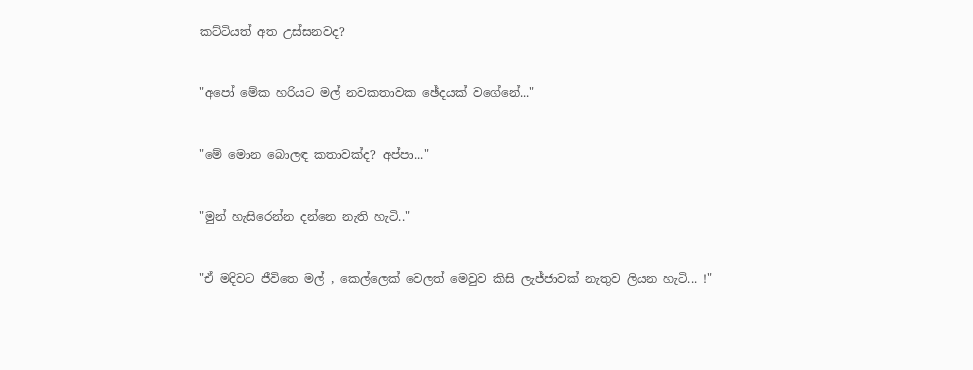කට්ටියත් අත උස්සනවද?


"අපෝ මේක හරියට මල් නවකතාවක ඡේදයක් වගේනේ..."


"මේ මොන බොලඳ කතාවක්ද? අප්පා..."


"මුන් හැසිරෙන්න දන්නෙ නැති හැටි.."


"ඒ මදිවට ජීවිතෙ මල් , කෙල්ලෙක් වෙලත් මෙවුව කිසි ලැජ්ජාවක් නැතුව ලියන හැටි... !"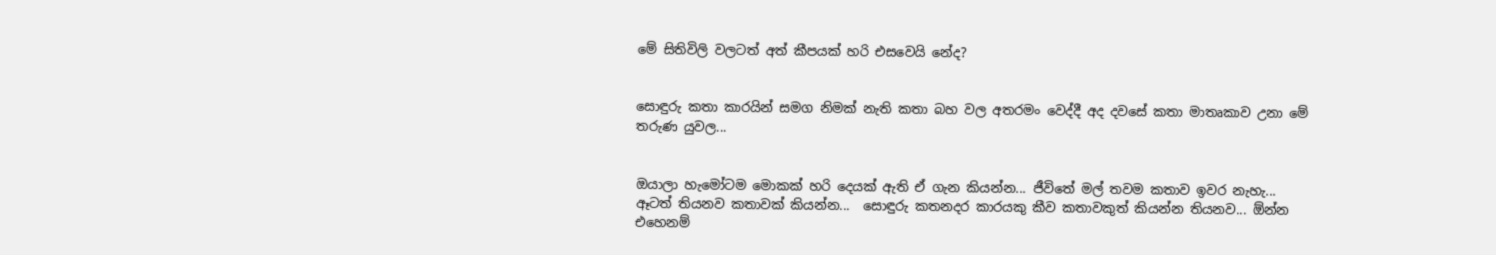මේ සිතිවිලි වලටත් අත් කීපයක් හරි එසවෙයි නේද?


සොඳුරු කතා කාරයින් සමග නිමක් නැති කතා බහ වල අතරමං වෙද්දී අද දවසේ කතා මාතෘකාව උනා මේ තරුණ යුවල...


ඔයාලා හැමෝටම මොකක් හරි දෙයක් ඇති ඒ ගැන කියන්න... ජීවිතේ මල් තවම කතාව ඉවර නැහැ... ඈටත් තියනව කතාවක් කියන්න...  සොඳුරු කතනදර කාරයකු කීව කතාවකුත් කියන්න තියනව... ඕන්න එහෙනම්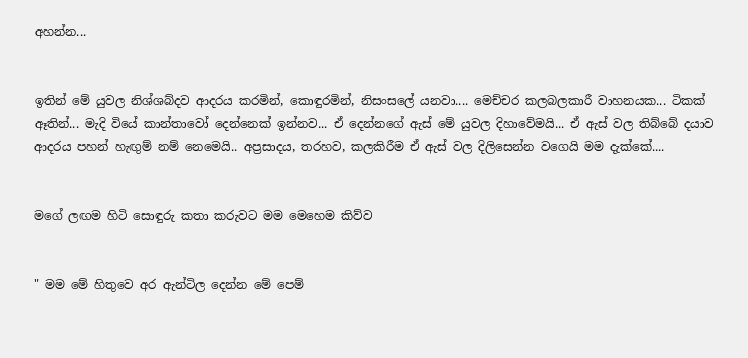අහන්න...


ඉතින් මේ යුවල නිශ්ශබ්දව ආදරය කරමින්, කොඳුරමින්, නිසංසලේ යනවා.... මෙච්චර කලබලකාරී වාහනයක... ටිකක් ඈතින්... මැදි වියේ කාන්තාවෝ දෙන්නෙක් ඉන්නව... ඒ දෙන්නගේ ඇස් මේ යුවල දිහාවේමයි... ඒ ඇස් වල තිබ්බේ දයාව ආදරය පහන් හැඟුම් නම් නෙමෙයි.. අප්‍රසාදය, තරහව, කලකිරීම ඒ ඇස් වල දිලිසෙන්න වගෙයි මම දැක්කේ....


මගේ ලඟම හිටි සොඳුරු කතා කරුවට මම මෙහෙම කිව්ව


" මම මේ හිතුවෙ අර ඇන්ටිල දෙන්න මේ පෙම්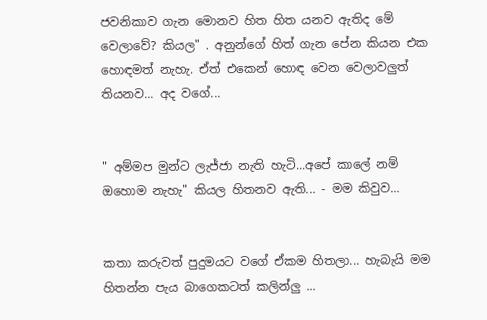ජවනිකාව ගැන මොනව හිත හිත යනව ඇතිද මේ වෙලාවේ? කියල" . අනුන්ගේ හිත් ගැන පේන කියන එක හොඳමත් නැහැ. ඒත් එකෙන් හොඳ වෙන වෙලාවලුත් තියනව... අද වගේ...


" අම්මප මුන්ට ලැජ්ජා නැති හැටි...අපේ කාලේ නම් ඔහොම නැහැ" කියල හිතනව ඇති... - මම කිවුව...


කතා කරුවත් පුදුමයට වගේ ඒකම හිතලා... හැබැයි මම හිතන්න පැය බාගෙකටත් කලින්ලු ...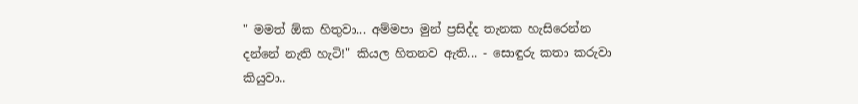" මමත් ඕක හිතුවා... අම්මපා මුන් ප්‍රසිද්ද තැනක හැසිරෙන්න දන්නේ නැති හැටි!" කියල හිතනව ඇති... - සොඳුරු කතා කරුවා කියුවා..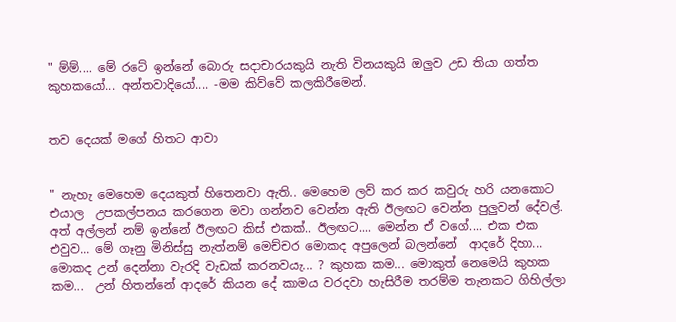" ම්ම්.... මේ රටේ ඉන්නේ බොරු සදාචාරයකුයි නැති විනයකුයි ඔලුව උඩ තියා ගත්ත කුහකයෝ... අන්තවාදියෝ.... -මම කිව්වේ කලකිරීමෙන්.


තව දෙයක් මගේ හිතට ආවා


" නැහැ මෙහෙම දෙයකුත් හිතෙනවා ඇති.. මෙහෙම ලව් කර කර කවුරු හරි යනකොට එයාල  උපකල්පනය කරගෙන මවා ගන්නව වෙන්න ඇති ඊලඟට වෙන්න පුලුවන් දේවල්. අත් අල්ලන් නම් ඉන්නේ ඊලඟට කිස් එකක්.. ඊලඟට.... මෙන්න ඒ වගේ.... එක එක එවුව... මේ ගෑනු මිනිස්සු නැත්නම් මෙච්චර මොකද අපුලෙන් බලන්නේ  ආදරේ දිහා... මොකද උන් දෙන්නා වැරදි වැඩක් කරනවයැ... ? කුහක කම... මොකුත් නෙමෙයි කුහක කම...  උන් හිතන්නේ ආදරේ කියන දේ කාමය වරදවා හැසිරීම තරම්ම තැනකට ගිහිල්ලා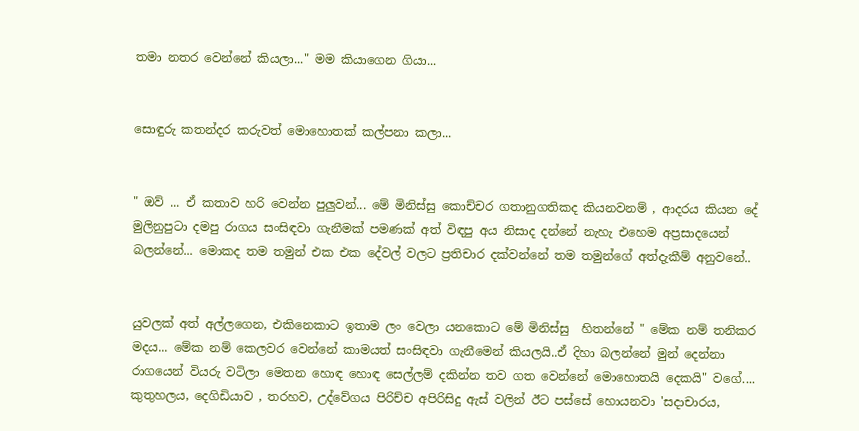තමා නතර වෙන්නේ කියලා..." මම කියාගෙන ගියා...


සොඳුරු කතන්දර කරුවත් මොහොතක් කල්පනා කලා...


" ඔව් ... ඒ කතාව හරි වෙන්න පුලුවන්... මේ මිනිස්සු කොච්චර ගතානුගතිකද කියනවනම් , ආදරය කියන දේ මුලිනුපුටා දමපු රාගය සංසිඳවා ගැනීමක් පමණක් අත් විඳපු අය නිසාද දන්නේ නැහැ එහෙම අප්‍රසාදයෙන් බලන්නේ... මොකද තම තමුන් එක එක දේවල් වලට ප්‍රතිචාර දක්වන්නේ තම තමුන්ගේ අත්දැකීම් අනුවනේ..


යුවලක් අත් අල්ලගෙන, එකිනෙකාට ඉතාම ලං වෙලා යනකොට මේ මිනිස්සු  හිතන්නේ " මේක නම් තනිකර මදය... මේක නම් කෙලවර වෙන්නේ කාමයත් සංසිඳවා ගැනීමෙන් කියලයි..ඒ දිහා බලන්නේ මුන් දෙන්නා රාගයෙන් වියරු වටිලා මෙතන හොඳ හොඳ සෙල්ලම් දකින්න තව ගත වෙන්නේ මොහොතයි දෙකයි" වගේ....  කුතුහලය, දෙගිඩියාව , තරහව, උද්වේගය පිරිච්ච අපිරිසිදු ඇස් වලින් ඊට පස්සේ හොයනවා 'සදාචාරය,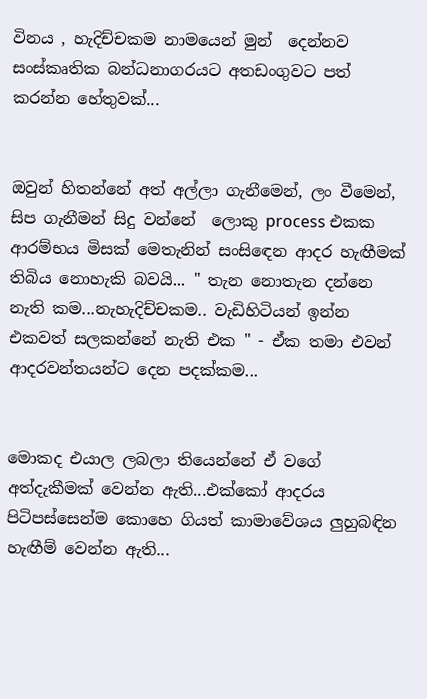විනය , හැදිච්චකම නාමයෙන් මුන්  දෙන්නව සංස්කෘතික බන්ධනාගරයට අතඩංගුවට පත් කරන්න හේතුවක්...


ඔවුන් හිතන්නේ අත් අල්ලා ගැනීමෙන්, ලං වීමෙන්, සිප ගැනීමන් සිදු වන්නේ  ලොකු process එකක ආරම්භය මිසක් මෙතැනින් සංසි‍ඳෙන ආදර හැඟීමක් තිබිය නොහැකි බවයි... " තැන නොතැන දන්නෙ නැති කම...නැහැදිච්චකම.. වැඩිහිටියන් ඉන්න එකවත් සලකන්නේ නැති එක " - ඒක තමා එවන් ආදරවන්තයන්ට දෙන පදක්කම...


මොකද එයාල ලබලා තියෙන්නේ ඒ වගේ අත්දැකීමක් වෙන්න ඇති...එක්කෝ ආදරය පිටිපස්සෙන්ම කොහෙ ගියත් කාමාවේශය ලුහුබඳින හැඟීම් වෙන්න ඇති...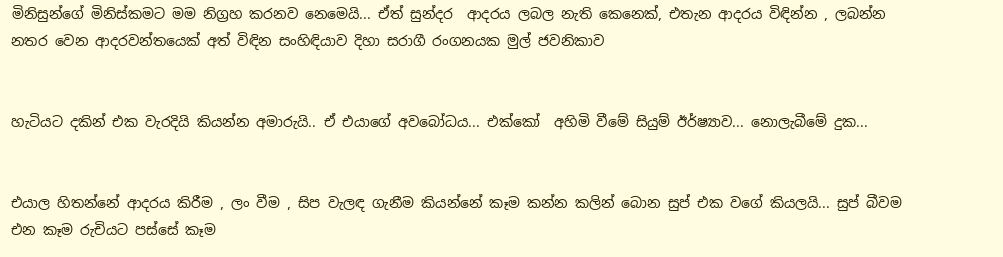මිනිසුන්ගේ මිනිස්කමට මම නිග්‍රහ කරනව නෙමෙයි... ඒත් සුන්දර  ආදරය ලබල නැති කෙනෙක්, එතැන ආදරය විඳින්න , ලබන්න නතර වෙන ආදරවන්තයෙක් අත් විඳින සංහිඳියාව දිහා සරාගී රංගනයක මුල් ජවනිකාව


හැටියට දකින් එක වැරදියි කියන්න අමාරුයි.. ඒ එයාගේ අවබෝධය... එක්කෝ  අහිමි වීමේ සියුම් ඊර්ෂ්‍යාව... නොලැබීමේ දුක...


එයාල හිතන්නේ ආදරය කිරීම , ලං වීම , සිප වැලඳ ගැනීම කියන්නේ කෑම කන්න කලින් බොන සුප් එක වගේ කියලයි... සුප් බීවම එන කෑම රුචියට පස්සේ කෑම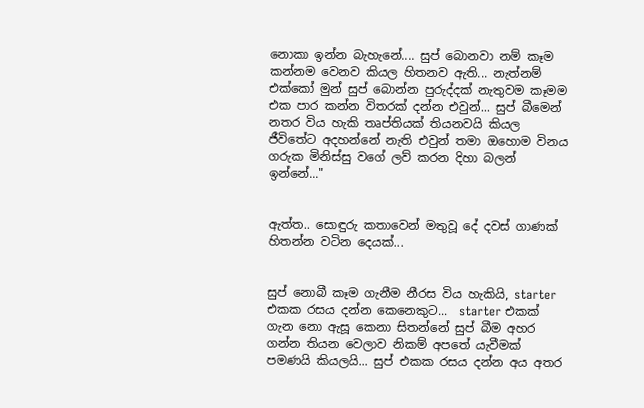නොකා ඉන්න බැහැනේ.... සුප් බොනවා නම් කෑම කන්නම වෙනව කියල හිතනව ඇති... නැත්නම් එක්කෝ මුන් සුප් බොන්න පුරුද්දක් නැතුවම කෑමම එක පාර කන්න විතරක් දන්න එවුන්... සුප් බීමෙන් නතර විය හැකි තෘප්තියක් තියනවයි කියල ජීවිතේට අදහන්නේ නැති එවුන් තමා ඔහොම විනය ගරුක මිනිස්සු වගේ ලව් කරන දිහා බලන් ඉන්නේ..."


ඇත්ත.. සොඳුරු කතාවෙන් මතුවූ දේ දවස් ගාණක් හිතන්න වටින දෙයක්...


සුප් නොබී කෑම ගැනීම නීරස විය හැකියි, starter එකක රසය දන්න කෙනෙකුට...  starter එකක් ගැන නො ඇසූ කෙනා සිතන්නේ සුප් බීම අහර ගන්න තියන වෙලාව නිකම් අපතේ යැවීමක් පමණයි කියලයි... සුප් එකක රසය දන්න අය අතර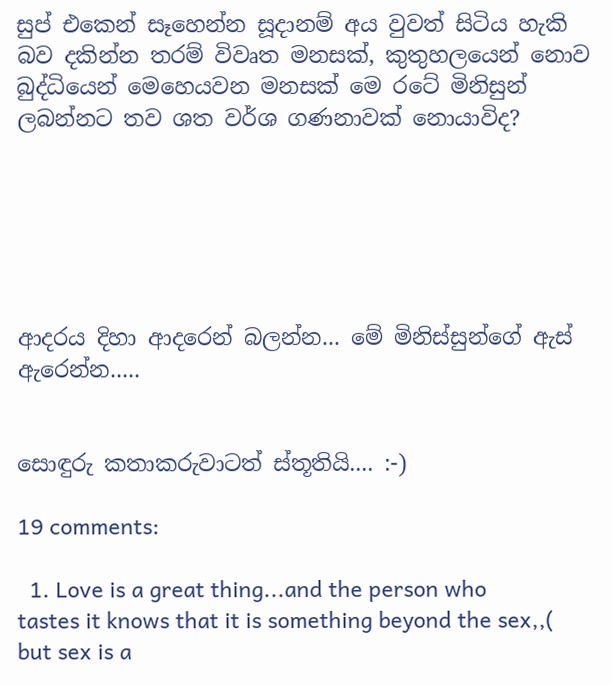සුප් එකෙන් සෑහෙන්න සූදානම් අය වුවත් සිටිය හැකි බව දකින්න තරම් විවෘත මනසක්, කුතුහලයෙන් නොව බුද්ධියෙන් මෙහෙයවන මනසක් මෙ රටේ මිනිසුන් ලබන්නට තව ශත වර්ශ ගණනාවක් නොයාවිද?






ආදරය දිහා ආදරෙන් බලන්න... මේ මිනිස්සුන්ගේ ඇස් ඇරෙන්න.....


සොඳුරු කතාකරුවාටත් ස්තූතියි.... :-)

19 comments:

  1. Love is a great thing...and the person who tastes it knows that it is something beyond the sex,,( but sex is a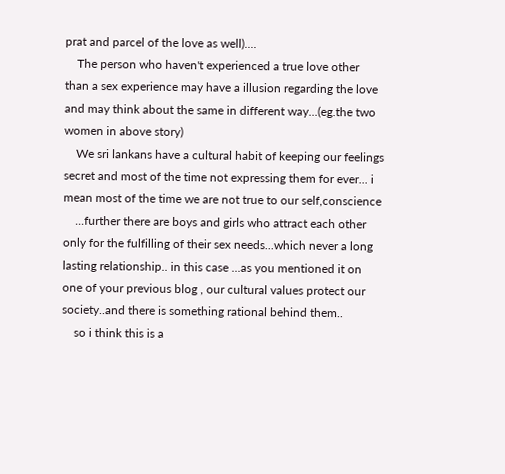prat and parcel of the love as well)....
    The person who haven't experienced a true love other than a sex experience may have a illusion regarding the love and may think about the same in different way...(eg.the two women in above story)
    We sri lankans have a cultural habit of keeping our feelings secret and most of the time not expressing them for ever... i mean most of the time we are not true to our self,conscience
    ...further there are boys and girls who attract each other only for the fulfilling of their sex needs...which never a long lasting relationship.. in this case ...as you mentioned it on one of your previous blog , our cultural values protect our society..and there is something rational behind them..
    so i think this is a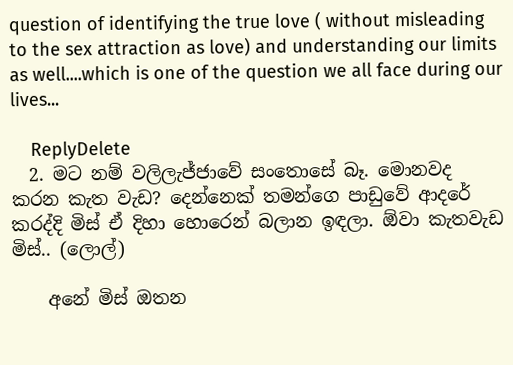question of identifying the true love ( without misleading to the sex attraction as love) and understanding our limits as well....which is one of the question we all face during our lives...

    ReplyDelete
  2. මට නම් වලිලැජ්ජාවේ සංතොසේ බෑ. මොනවද කරන කැත වැඩ? දෙන්නෙක් තමන්ගෙ පාඩුවේ ආදරේ කරද්දි මිස් ඒ දිහා හොරෙන් බලාන ඉඳලා. ඕවා කැතවැඩ මිස්.. (ලොල්)

    අනේ මිස් ඔතන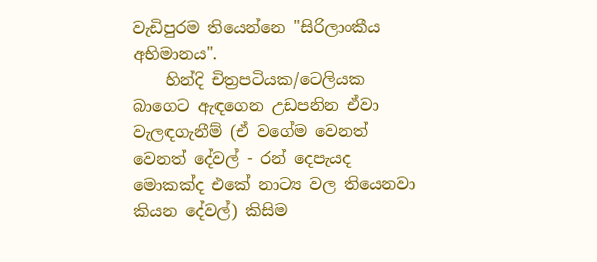වැඩිපුරම තියෙන්නෙ "සිරිලාංකීය අභිමානය".
    හින්දි චිත්‍රපටියක/ටෙලියක බාගෙට ඇඳගෙන උඩපනින ඒවා වැලඳගැනීම් (ඒ වගේම වෙනත් වෙනත් දේවල් - රන් දෙපැයද මොකක්ද එකේ නාට්‍ය වල තියෙනවා කියන දේවල්) කිසිම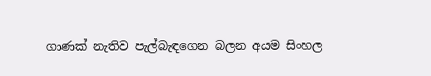ගාණක් නැතිව පැල්බැඳගෙන බලන අයම සිංහල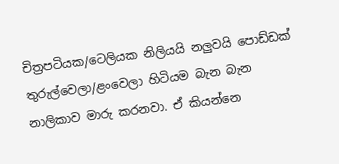චිත්‍රපටියක/ටෙලියක නිලියයි නලුවයි පොඩ්ඩක් තුරුල්වෙලා/ළංවෙලා හිටියම බැන බැන නාලිකාව මාරු කරනවා. ඒ කියන්නෙ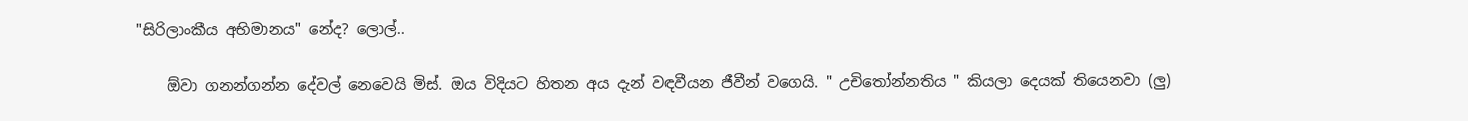"සිරිලාංකීය අභිමානය" නේද? ලොල්..

    ඕවා ගනන්ගන්න දේවල් නෙවෙයි මිස්. ඔය විදියට හිතන අය දැන් වඳවීයන ජීවීන් වගෙයි. " උචිතෝන්නතිය " කියලා දෙයක් තියෙනවා (ලු)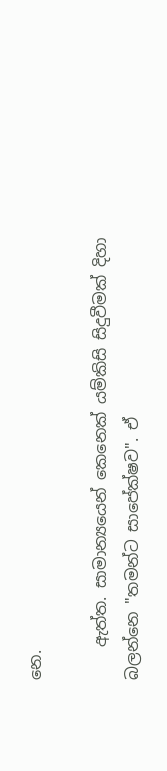නෙ.

    ඇත්ත. සාමාන්‍යයෙන් කෙනෙක් යම්කිසි සිදුවීමක් දිහා බලන්නෙ "තමන්ට සාපේක්ෂව". ඒ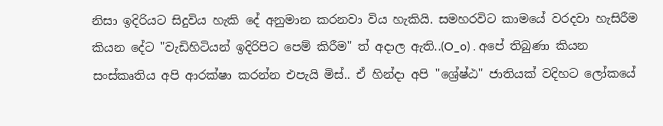නිසා ඉදිරියට සිදුවිය හැකි දේ අනුමාන කරනවා විය හැකියි. සමහරවිට කාමයේ වරදවා හැසිරීම කියන දේට "වැඩිහිටියන් ඉදිරිපිට පෙම් කිරීම" ත් අදාල ඇති..(O_o) . අපේ තිබුණා කියන සංස්කෘතිය අපි ආරක්ෂා කරන්න එපැයි මිස්.. ඒ හින්දා අපි "ශ්‍රේෂ්ඨ" ජාතියක් වදිහට ලෝකයේ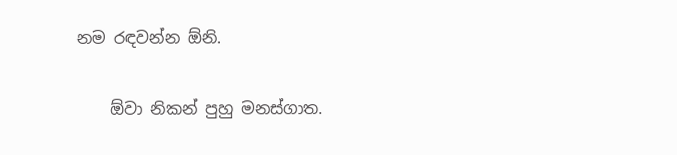නම රඳවන්න ඕනි.

    ඕවා නිකන් පුහු මනස්ගාත.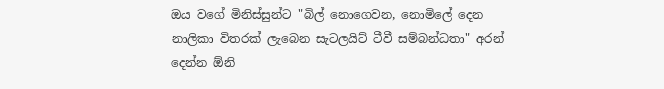ඔය වගේ මිනිස්සුන්ට "බිල් නොගෙවන, නොමිලේ දෙන නාලිකා විතරක් ලැබෙන සැටලයිට් ටීවී සම්බන්ධතා" අරන් දෙන්න ඕනි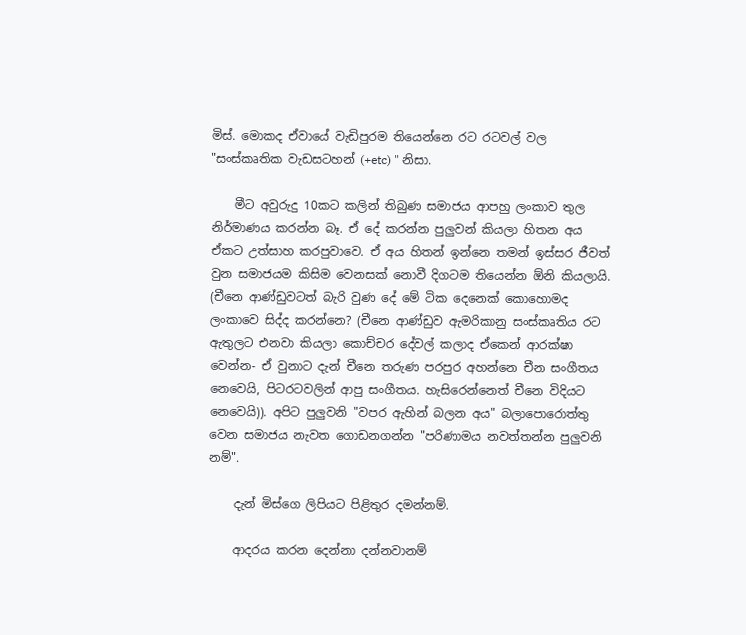මිස්. මොකද ඒවායේ වැඩිපුරම තියෙන්නෙ රට රටවල් වල "සංස්කෘතික වැඩසටහන් (+etc) " නිසා.

    මීට අවුරුදු 10කට කලින් තිබුණ සමාජය ආපහු ලංකාව තුල නිර්මාණය කරන්න බෑ. ඒ දේ කරන්න පුලුවන් කියලා හිතන අය ඒකට උත්සාහ කරපුවාවෙ. ඒ අය හිතන් ඉන්නෙ තමන් ඉස්සර ජීවත් වුන සමාජයම කිසිම වෙනසක් නොවී දිගටම තියෙන්න ඕනි කියලායි. (චීනෙ ආණ්ඩුවටත් බැරි වුණ දේ මේ ටික දෙනෙක් කොහොමද ලංකාවෙ සිද්ද කරන්නෙ? (චීනෙ ආණ්ඩුව ඇමරිකානු සංස්කෘතිය රට ඇතුලට එනවා කියලා කොච්චර දේවල් කලාද ඒකෙන් ආරක්ෂා වෙන්න- ඒ වුනාට දැන් චීනෙ තරුණ පරපුර අහන්නෙ චීන සංගීතය නෙවෙයි, පිටරටවලින් ආපු සංගීතය. හැසිරෙන්නෙත් චීනෙ විදියට නෙවෙයි)). අපිට පුලුවනි "වපර ඇහින් බලන අය" බලාපොරොත්තු වෙන සමාජය නැවත ගොඩනගන්න "පරිණාමය නවත්තන්න පුලුවනි නම්".

    දැන් මිස්ගෙ ලිපියට පිළිතුර දමන්නම්.

    ආදරය කරන දෙන්නා දන්නවානම්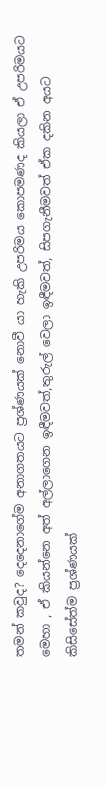තමන් කවුද? දෙදෙනාගේම අනාගතයට ප්‍රශ්ණයක් නොවී යා හැකි උපරිමය කොපමණද කියලා ඒ උපරිමයට මෙහා , ඒ කියන්නෙ අත් අල්ලාගෙන ඉඳීමවත්,තුරුල් වෙලා ඉඳීමවත්, සිපගැනීමවත් ඒක දකින අයට කිසිසේත්ම ප්‍රශ්ණයක්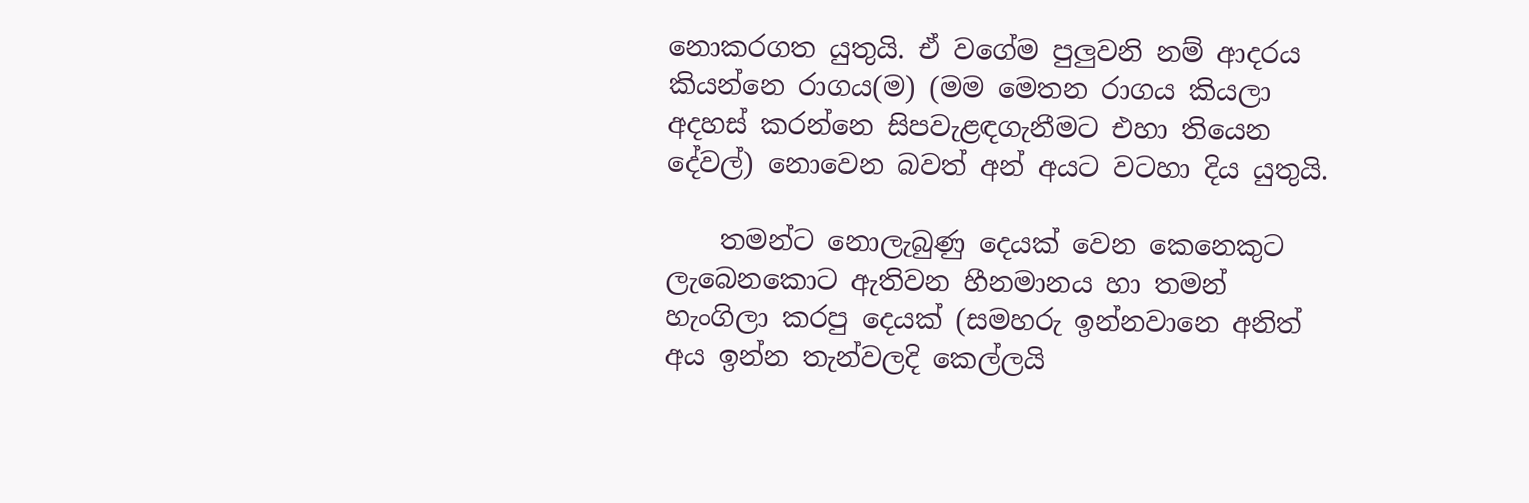නොකරගත යුතුයි. ඒ වගේම පුලුවනි නම් ආදරය කියන්නෙ රාගය(ම) (මම මෙතන රාගය කියලා අදහස් කරන්නෙ සිපවැළඳගැනීමට එහා තියෙන දේවල්) නොවෙන බවත් අන් අයට වටහා දිය යුතුයි.

    තමන්ට නොලැබුණු දෙයක් වෙන කෙනෙකුට ලැබෙනකොට ඇතිවන හීනමානය හා තමන් හැංගිලා කරපු දෙයක් (සමහරු ඉන්නවානෙ අනිත් අය ඉන්න තැන්වලදි කෙල්ලයි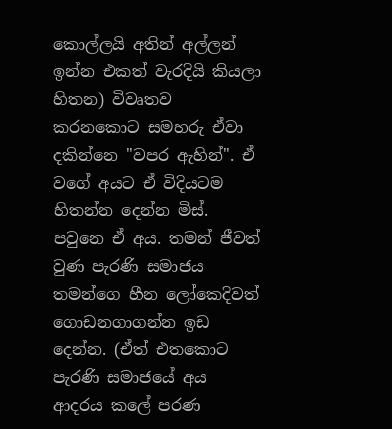කොල්ලයි අතින් අල්ලන් ඉන්න එකත් වැරදියි කියලා හිතන) විවෘතව කරනකොට සමහරු ඒවා දකින්නෙ "වපර ඇහින්". ඒ වගේ අයට ඒ විදියටම හිතන්න දෙන්න මිස්. පවුනෙ ඒ අය. තමන් ජීවත් වුණ පැරණි සමාජය තමන්ගෙ හීන ලෝකෙදිවත් ගොඩනගාගන්න ඉඩ දෙන්න. (ඒත් එතකොට පැරණි සමාජයේ අය ආදරය කලේ පරණ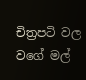චිත්‍රපටි වල වගේ මල්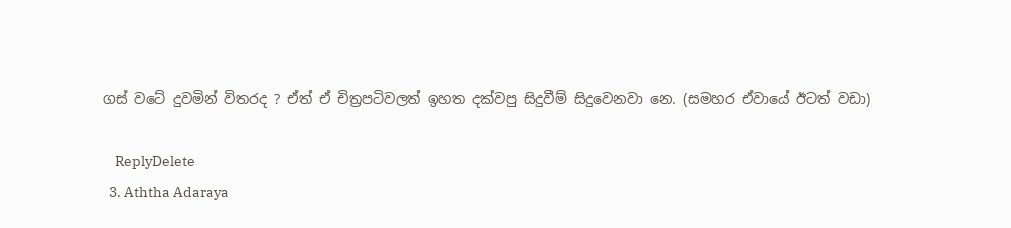ගස් වටේ දුවමින් විතරද ? ඒත් ඒ චිත්‍රපටිවලත් ඉහත දක්වපු සිදුවීම් සිදුවෙනවා නෙ. (සමහර ඒවායේ ඊටත් වඩා)

    ReplyDelete
  3. Aththa Adaraya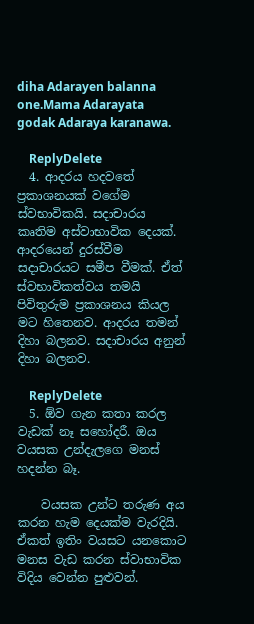diha Adarayen balanna one.Mama Adarayata godak Adaraya karanawa.

    ReplyDelete
  4. ආදරය හදවතේ ප්‍රකාශනයක් වගේම ස්වභාවිකයි. සදාචාරය කෘතිම අස්වාභාවික දෙයක්. ආදරයෙන් දුරස්වීම සදාචාරයට සමීප වීමක්. ඒත් ස්වභාවිකත්වය තමයි පිවිතුරුම ප්‍රකාශනය කියල මට හිතෙනව. ආදරය තමන් දිහා බලනව. සදාචාරය අනුන් දිහා බලනව.

    ReplyDelete
  5. ඕව ගැන කතා කරල වැඩක් නෑ සහෝදරී. ඔය වයසක උන්දැලගෙ මනස් හදන්න බෑ.

    වයසක උන්ට තරුණ අය කරන හැම දෙයක්ම වැරදියි. ඒකත් ඉතිං වයසට යනකොට මනස වැඩ කරන ස්‍වාභාවික විදිය වෙන්න පුළුවන්.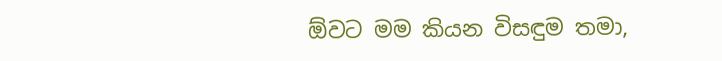ඕවට මම කියන විසඳුම තමා,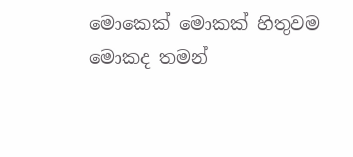මොකෙක් මොකක් හිතුවම මොකද තමන්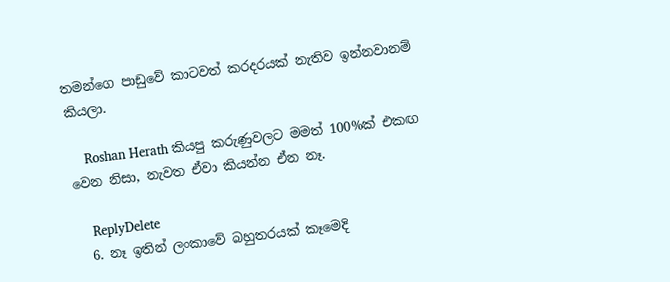තමන්ගෙ පාඩුවේ කාටවත් කරදරයක් නැතිව ඉන්නවානම් කියලා.

    Roshan Herath කියපු කරුණුවලට මමත් 100%ක් එකඟ වෙන නිසා, නැවත ඒවා කියන්න ඒන නෑ.

    ReplyDelete
  6. නෑ ඉතින් ලංකාවේ බහුතරයක් කෑමෙදි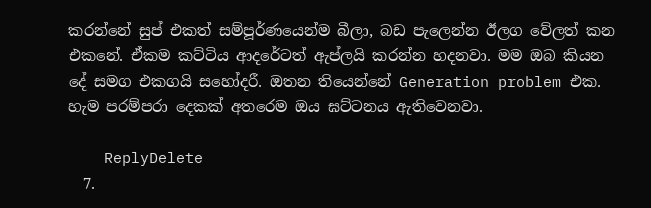කරන්නේ සුප් එකත් සම්පූර්ණයෙන්ම බීලා, බඩ පැලෙන්න ඊලග වේලත් කන එකනේ. ඒකම කට්ටිය ආදරේටත් ඇප්ලයි කරන්න හදනවා. මම ඔබ කියන දේ සමග එකගයි සහෝදරී. ඔතන තියෙන්නේ Generation problem එක. හැම පරම්පරා දෙකක් අතරෙම ඔය ඝට්ටනය ඇතිවෙනවා.

    ReplyDelete
  7.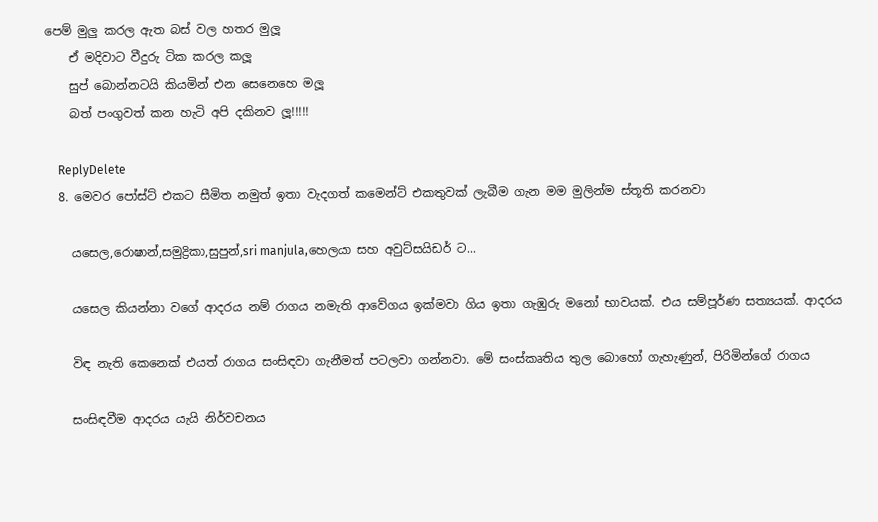පෙම් මුලු කරල ඇත බස් වල හතර මුලූ
    ඒ මදිවාට වීදුරු ටික කරල කලූ
    සුප් බොන්නටයි කියමින් එන සෙනෙහෙ මලූ
    බත් පංගුවත් කන හැටි අපි දකිනව ලූ!!!!!

    ReplyDelete
  8. මෙවර පෝස්ට් එකට සීමිත නමුත් ඉතා වැදගත් කමෙන්ට් එකතුවක් ලැබීම ගැන මම මුලින්ම ස්තූති කරනවා

    යසෙල,රොෂාන්,සමුද්‍රිකා,සුපුන්,sri manjula,හෙලයා සහ අවුට්සයිඩර් ට...

    යසෙල කියන්නා වගේ ආදරය නම් රාගය නමැති ආවේගය ඉක්මවා ගිය ඉතා ගැඹුරු මනෝ භාවයක්. එය සම්පූර්ණ සත්‍යයක්. ආදරය

    විඳ නැති කෙනෙක් එයත් රාගය සංසිඳවා ගැනීමත් පටලවා ගන්නවා. මේ සංස්කෘතිය තුල බොහෝ ගැහැණුන්, පිරිමින්ගේ රාගය

    සංසිඳවීම ආදරය යැයි නිර්වචනය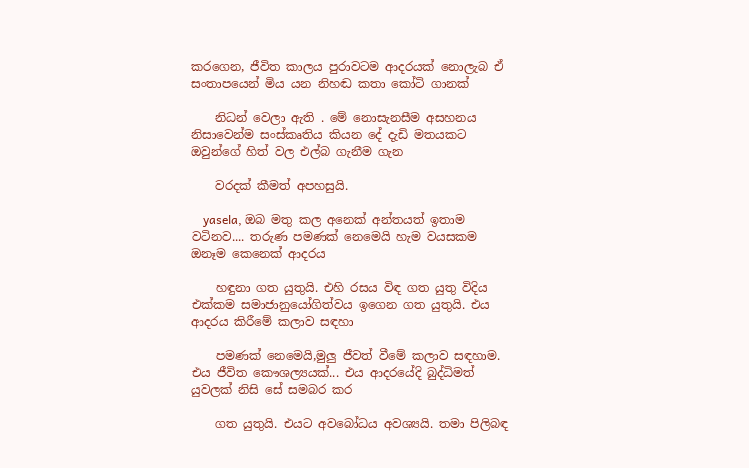කරගෙන, ජීවිත කාලය පුරාවටම ආදරයක් නොලැබ ඒ සංතාපයෙන් මිය යන නිහඬ කතා කෝටි ගානක්

    නිධන් වෙලා ඇති . මේ නොසැනසීම අසහනය නිසාවෙන්ම සංස්කෘතිය කියන දේ දැඩි මතයකට ඔවුන්ගේ හිත් වල එල්බ ගැනීම ගැන

    වරදක් කීමත් අපහසුයි.

    yasela, ඔබ මතු කල අනෙක් අන්තයත් ඉතාම වටිනව.... තරුණ පමණක් නෙමෙයි හැම වයසකම ඔනෑම කෙනෙක් ආදරය

    හඳුනා ගත යුතුයි. එහි රසය විඳ ගත යුතු විදිය එක්කම සමාජානුයෝගිත්වය ඉගෙන ගත යුතුයි. එය ආදරය කිරීමේ කලාව සඳහා

    පමණක් නෙමෙයි,මුලු ජීවත් වීමේ කලාව සඳහාම. එය ජීවිත කෞශල්‍යයක්... එය ආදරයේදි බුද්ධිමත් යුවලක් නිසි සේ සමබර කර

    ගත යුතුයි. එයට අවබෝධය අවශ්‍යයි. තමා පිලිබඳ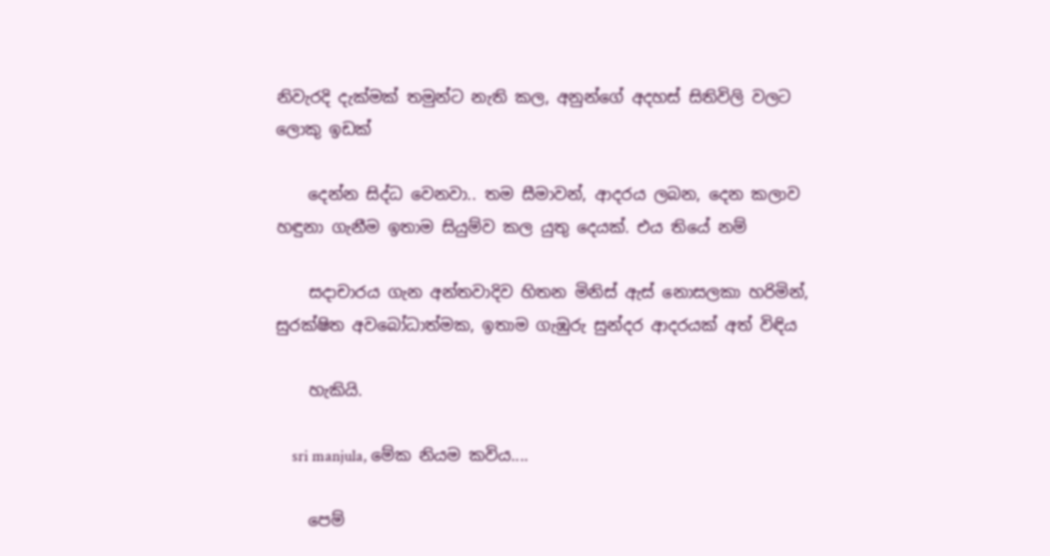නිවැරදි දැක්මක් තමුන්ට නැති කල, අනුන්ගේ අදහස් සිතිවිලි වලට ලොකු ඉඩක්

    දෙන්න සිද්ධ වෙනවා.. තම සීමාවන්, ආදරය ලබන, දෙන කලාව හඳුනා ගැනීම ඉතාම සියුම්ව කල යුතු දෙයක්. එය තියේ නම්

    සදාචාරය ගැන අන්තවාදිව හිතන මිනිස් ඇස් නොසලකා හරිමින්, සුරක්ෂිත අවබෝධාත්මක, ඉතාම ගැඹුරු සුන්දර ආදරයක් අත් විඳිය

    හැකියි.

    sri manjula, මේක නියම කවිය....

    පෙම්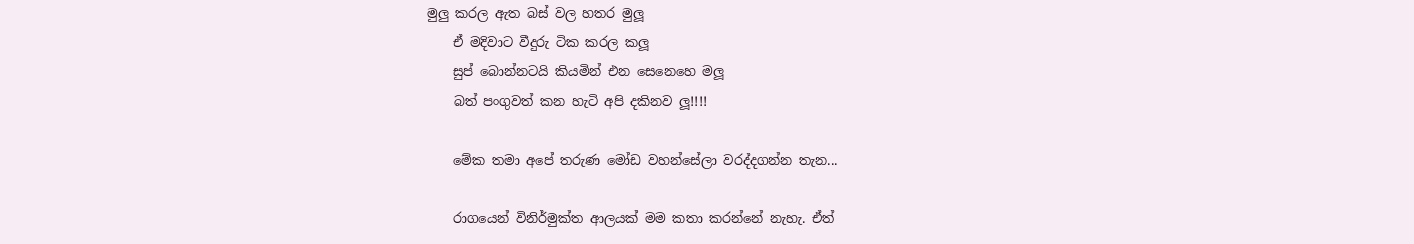මුලු කරල ඇත බස් වල හතර මුලූ
    ඒ මදිවාට වීදුරු ටික කරල කලූ
    සුප් බොන්නටයි කියමින් එන සෙනෙහෙ මලූ
    බත් පංගුවත් කන හැටි අපි දකිනව ලූ!!!!

    මේක තමා අපේ තරුණ මෝඩ වහන්සේලා වරද්දගන්න තැන...

    රාගයෙන් විනිර්මුක්ත ආලයක් මම කතා කරන්නේ නැහැ. ඒත්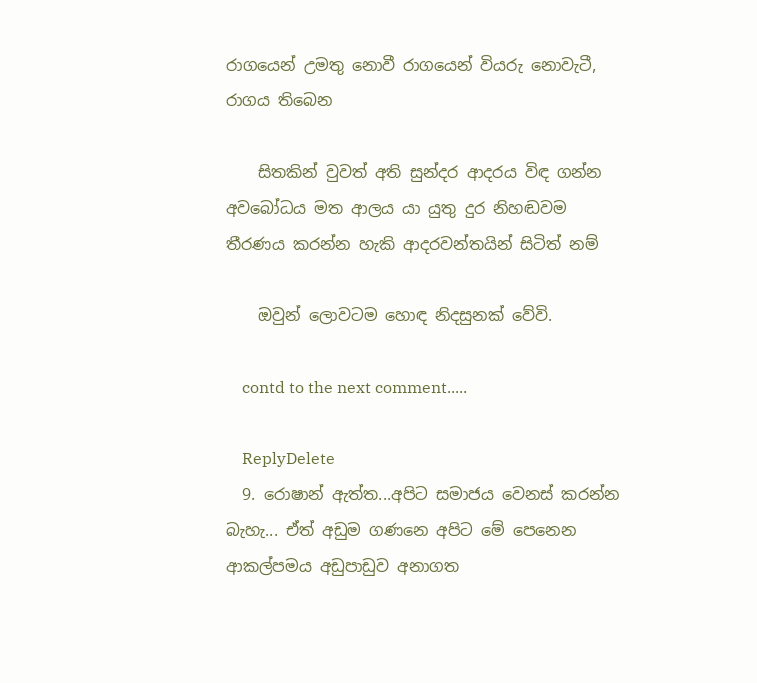රාගයෙන් උමතු නොවී රාගයෙන් වියරු නොවැටී, රාගය තිබෙන

    සිතකින් වුවත් අති සුන්දර ආදරය විඳ ගන්න අවබෝධය මත ආලය යා යුතු දුර නිහඬවම තීරණය කරන්න හැකි ආදරවන්තයින් සිටිත් නම්

    ඔවුන් ලොවටම හොඳ නිදසුනක් වේවි.

    contd to the next comment.....

    ReplyDelete
  9. රොෂාන් ඇත්ත...අපිට සමාජය වෙනස් කරන්න බැහැ... ඒත් අඩුම ගණනෙ අපිට මේ පෙනෙන ආකල්පමය අඩුපාඩුව අනාගත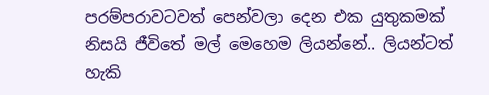පරම්පරාවටවත් පෙන්වලා දෙන එක යුතුකමක් නිසයි ජීවිතේ මල් මෙහෙම ලියන්නේ.. ලියන්ටත් හැකි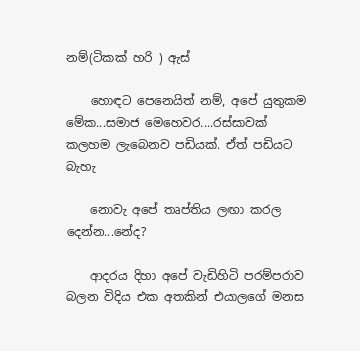නම්(ටිකක් හරි ) ඇස්

    හොඳට පෙනෙයිත් නම්, අපේ යුතුකම මේක...සමාජ මෙහෙවර....රස්සාවක් කලහම ලැබෙනව පඩියක්. ඒත් පඩියට බැහැ

    නොවැ අපේ තෘප්තිය ලඟා කරල දෙන්න...නේද?

    ආදරය දිහා අපේ වැඩිහිටි පරම්පරාව බලන විදිය එක අතකින් එයාලගේ මනස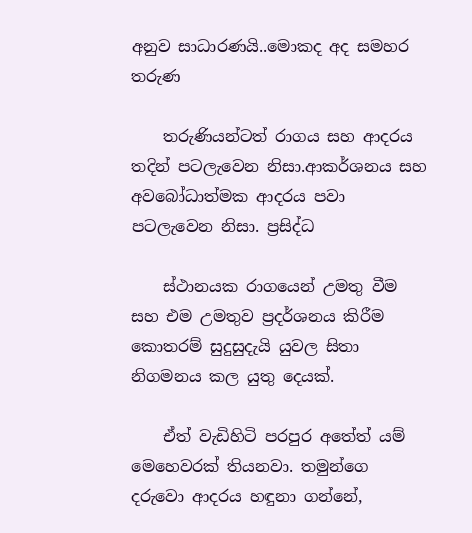අනුව සාධාරණයි..මොකද අද සමහර තරුණ

    තරුණියන්ටත් රාගය සහ ආදරය තදින් පටලැවෙන නිසා.ආකර්ශනය සහ අවබෝධාත්මක ආදරය පවා පටලැවෙන නිසා. ප්‍රසිද්ධ

    ස්ථානයක රාගයෙන් උමතු වීම සහ එම උමතුව ප්‍රදර්ශනය කිරීම කොතරම් සුදුසුදැයි යුවල සිතා නිගමනය කල යුතු දෙයක්.

    ඒත් වැඩිහිටි පරපුර අතේත් යම් මෙහෙවරක් තියනවා. තමුන්ගෙ දරුවො ආදරය හඳුනා ගන්නේ,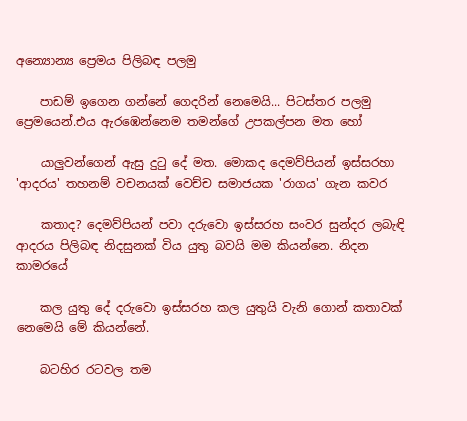අන්‍යොන්‍ය ප්‍රෙමය පිලිබඳ පලමු

    පාඩම් ඉගෙන ගන්නේ ගෙදරින් නෙමෙයි... පිටස්තර පලමු ප්‍රෙමයෙන්.එය ඇරඹෙන්නෙම තමන්ගේ උපකල්පන මත හෝ

    යාලුවන්ගෙන් ඇසු දුටු දේ මත. මොකද දෙමව්පියන් ඉස්සරහා 'ආදරය' තහනම් වචනයක් වෙච්ච සමාජයක 'රාගය' ගැන කවර

    කතාද? දෙමව්පියන් පවා දරුවො ඉස්සරහ සංවර සුන්දර ලබැඳි ආදරය පිලිබඳ නිදසුනක් විය යුතු බවයි මම කියන්නෙ. නිදන කාමරයේ

    කල යුතු දේ දරුවො ඉස්සරහ කල යුතුයි වැනි ගොන් කතාවක් නෙමෙයි මේ කියන්නේ.

    බටහිර රටවල තම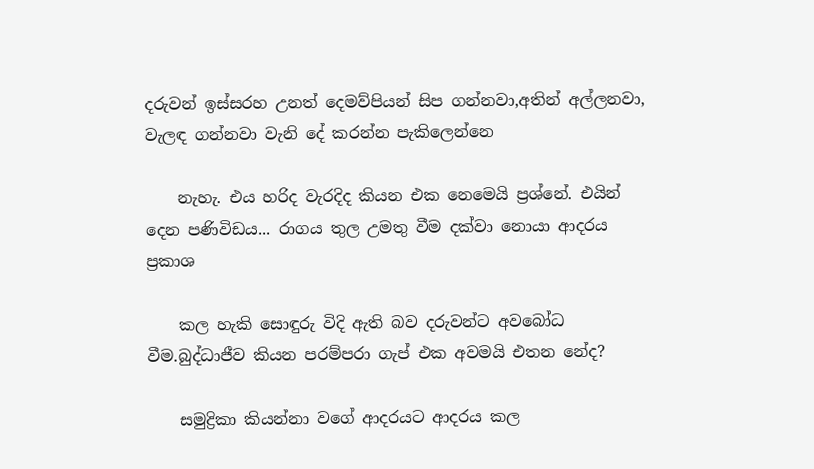දරුවන් ඉස්සරහ උනත් දෙමව්පියන් සිප ගන්නවා,අතින් අල්ලනවා, වැලඳ ගන්නවා වැනි දේ කරන්න පැකිලෙන්නෙ

    නැහැ. එය හරිද වැරදිද කියන එක නෙමෙයි ප්‍රශ්නේ. එයින් දෙන පණිවිඩය... රාගය තුල උමතු වීම දක්වා නොයා ආදරය ප්‍රකාශ

    කල හැකි සොඳුරු විදි ඇති බව දරුවන්ට අවබෝධ වීම.බුද්ධාජීව කියන පරම්පරා ගැප් එක අවමයි එතන නේද?

    සමුද්‍රිකා කියන්නා වගේ ආදරයට ආදරය කල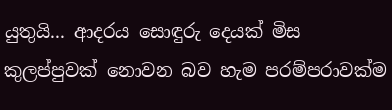යුතුයි... ආදරය සොඳුරු දෙයක් මිස කුලප්පුවක් නොවන බව හැම පරම්පරාවක්ම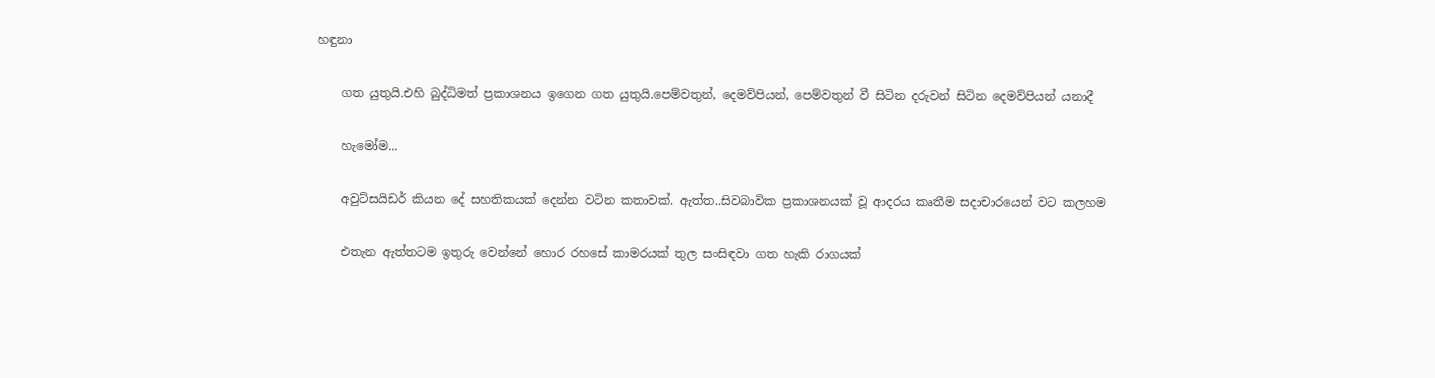හඳුනා

    ගත යුතුයි.එහි බුද්ධිමත් ප්‍රකාශනය ඉගෙන ගත යුතුයි.පෙම්වතුන්, දෙමව්පියන්, පෙම්වතුන් වී සිටින දරුවන් සිටින දෙමව්පියන් යනාදී

    හැමෝම...

    අවුට්සයිඩර් කියන දේ සහතිකයක් දෙන්න වටින කතාවක්. ඇත්ත..සිවබාවික ප්‍රකාශනයක් වූ ආදරය කෘතීම සදාචාරයෙන් වට කලහම

    එතැන ඇත්තටම ඉතුරු වෙන්නේ හොර රහසේ කාමරයක් තුල සංසිඳවා ගත හැකි රාගයක්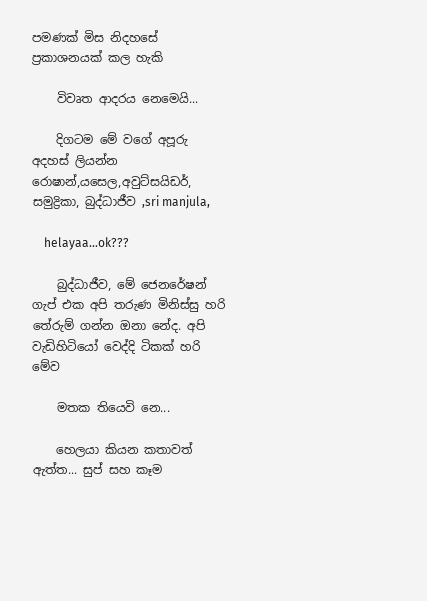පමණක් මිස නිදහසේ ප්‍රකාශනයක් කල හැකි

    විවෘත ආදරය නෙමෙයි...

    දිගටම මේ වගේ අපූරු අදහස් ලියන්න රොෂාන්,යසෙල,අවුට්සයිඩර්, සමුද්‍රිකා, බුද්ධාජීව ,sri manjula,

    helayaa...ok???

    බුද්ධාජීව, මේ ජෙනරේෂන් ගැප් එක අපි තරුණ මිනිස්සු හරි තේරුම් ගන්න ඔනා නේද. අපි වැඩිහිටියෝ වෙද්දි ටිකක් හරි මේව

    මතක තියෙවි නෙ...

    හෙලයා කියන කතාවත් ඇත්ත... සුප් සහ කෑම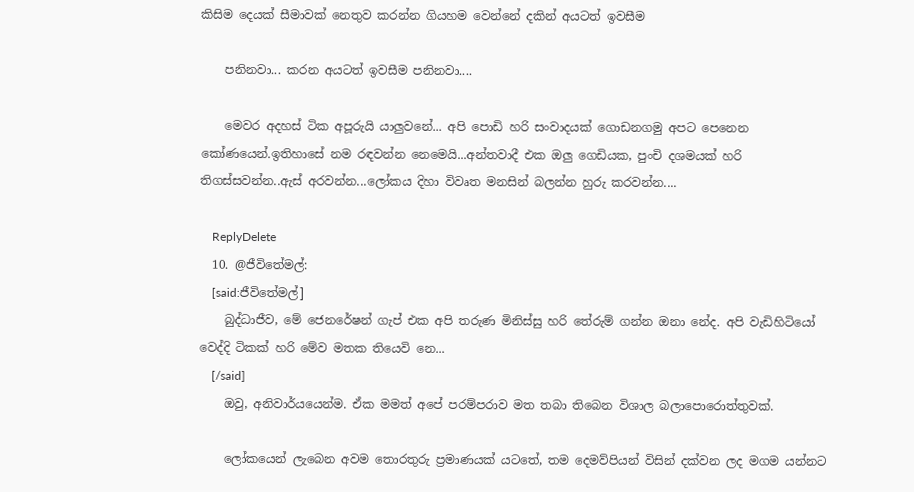කිසිම දෙයක් සීමාවක් නෙතුව කරන්න ගියහම වෙන්නේ දකින් අයටත් ඉවසීම

    පනිනවා... කරන අයටත් ඉවසීම පනිනවා....

    මෙවර අදහස් ටික අපූරුයි යාලුවනේ... අපි පොඩි හරි සංවාදයක් ගොඩනගමු අපට පෙනෙන කෝණයෙන්.ඉතිහාසේ නම රඳවන්න නෙමෙයි...අන්තවාදී එක ඔලු ගෙඩියක, පුංචි දශමයක් හරි තිගස්සවන්න..ඇස් අරවන්න...ලෝකය දිහා විවෘත මනසින් බලන්න හුරු කරවන්න....

    ReplyDelete
  10. @ජීවිතේමල්:
    [said:ජීවිතේමල්]
    බුද්ධාජීව, මේ ජෙනරේෂන් ගැප් එක අපි තරුණ මිනිස්සු හරි තේරුම් ගන්න ඔනා නේද. අපි වැඩිහිටියෝ වෙද්දි ටිකක් හරි මේව මතක තියෙවි නෙ...
    [/said]
    ඔවු, අනිවාර්යයෙන්ම. ඒක මමත් අපේ පරම්පරාව මත තබා තිබෙන විශාල බලාපොරොත්තුවක්.

    ලෝකයෙන් ලැබෙන අවම තොරතුරු ප්‍රමාණයක් යටතේ, තම දෙමව්පියන් විසින් දක්වන ලද මගම යන්නට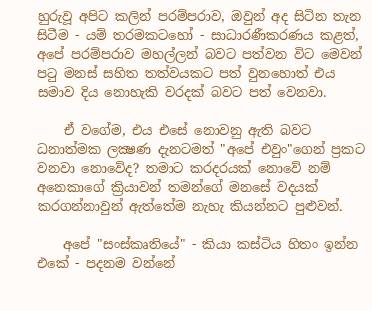හුරුවූ අපිට කලින් පරම්පරාව, ඔවුන් අද සිටින තැන සිටීම - යම් තරමකටහෝ - සාධාරණීකරණය කළත්, අපේ පරම්පරාව මහල්ලන් බවට පත්වන විට මෙවන් පටු මනස් සහිත තත්වයකට පත් වුනහොත් එය සමාව දිය නොහැකි වරදක් බවට පත් වෙනවා.

    ඒ වගේම, එය එසේ නොවනු ඇති බවට ධනාත්මක ලක්‍ෂණ දැනටමත් "අපේ එවුං"ගෙන් ප්‍රකට වනවා නොවේද? තමාට කරදරයක් නොවේ නම් අනෙකාගේ ක්‍රියාවන් තමන්ගේ මනසේ වදයක් කරගන්නාවුන් ඇත්තේම නැහැ කියන්නට පුළුවන්.

    අපේ "සංස්කෘතියේ" - කියා කස්ටිය හිතං ඉන්න එකේ - පදනම වන්නේ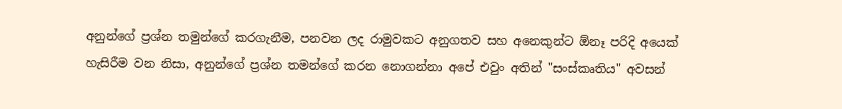අනුන්ගේ ප්‍රශ්න තමුන්ගේ කරගැනීම, පනවන ලද රාමුවකට අනුගතව සහ අනෙකුන්ට ඕනෑ පරිදි අයෙක් හැසිරීම වන නිසා, අනුන්ගේ ප්‍රශ්න තමන්ගේ කරන නොගන්නා අපේ එවුං අතින් "සංස්කෘතිය" අවසන්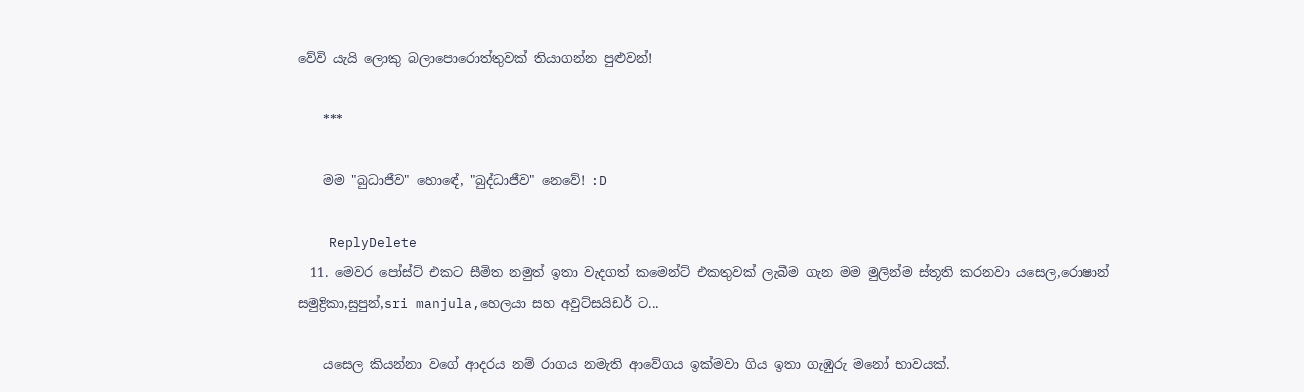වේවි යැයි ලොකු බලාපොරොත්තුවක් තියාගන්න පුළුවන්!

    ***

    මම "බුධාජීව" හොඳේ, "බුද්ධාජීව" නෙවේ! :D

    ReplyDelete
  11. මෙවර පෝස්ට් එකට සීමිත නමුත් ඉතා වැදගත් කමෙන්ට් එකතුවක් ලැබීම ගැන මම මුලින්ම ස්තූති කරනවා යසෙල,රොෂාන් සමුද්‍රිකා,සුපුන්,sri manjula,හෙලයා සහ අවුට්සයිඩර් ට...

    යසෙල කියන්නා වගේ ආදරය නම් රාගය නමැති ආවේගය ඉක්මවා ගිය ඉතා ගැඹුරු මනෝ භාවයක්.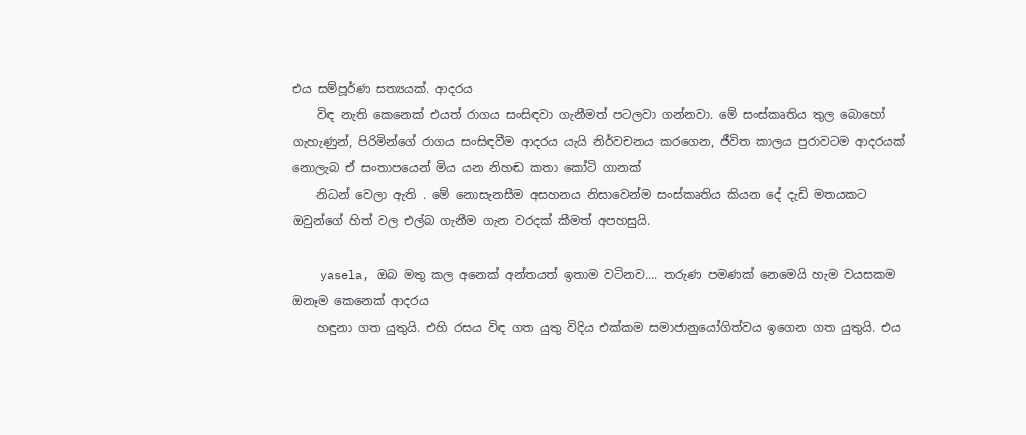එය සම්පූර්ණ සත්‍යයක්. ආදරය
    විඳ නැති කෙනෙක් එයත් රාගය සංසිඳවා ගැනීමත් පටලවා ගන්නවා. මේ සංස්කෘතිය තුල බොහෝ ගැහැණුන්, පිරිමින්ගේ රාගය සංසිඳවීම ආදරය යැයි නිර්වචනය කරගෙන, ජීවිත කාලය පුරාවටම ආදරයක් නොලැබ ඒ සංතාපයෙන් මිය යන නිහඬ කතා කෝටි ගානක්
    නිධන් වෙලා ඇති . මේ නොසැනසීම අසහනය නිසාවෙන්ම සංස්කෘතිය කියන දේ දැඩි මතයකට ඔවුන්ගේ හිත් වල එල්බ ගැනීම ගැන වරදක් කීමත් අපහසුයි.

    yasela, ඔබ මතු කල අනෙක් අන්තයත් ඉතාම වටිනව.... තරුණ පමණක් නෙමෙයි හැම වයසකම ඔනෑම කෙනෙක් ආදරය
    හඳුනා ගත යුතුයි. එහි රසය විඳ ගත යුතු විදිය එක්කම සමාජානුයෝගිත්වය ඉගෙන ගත යුතුයි. එය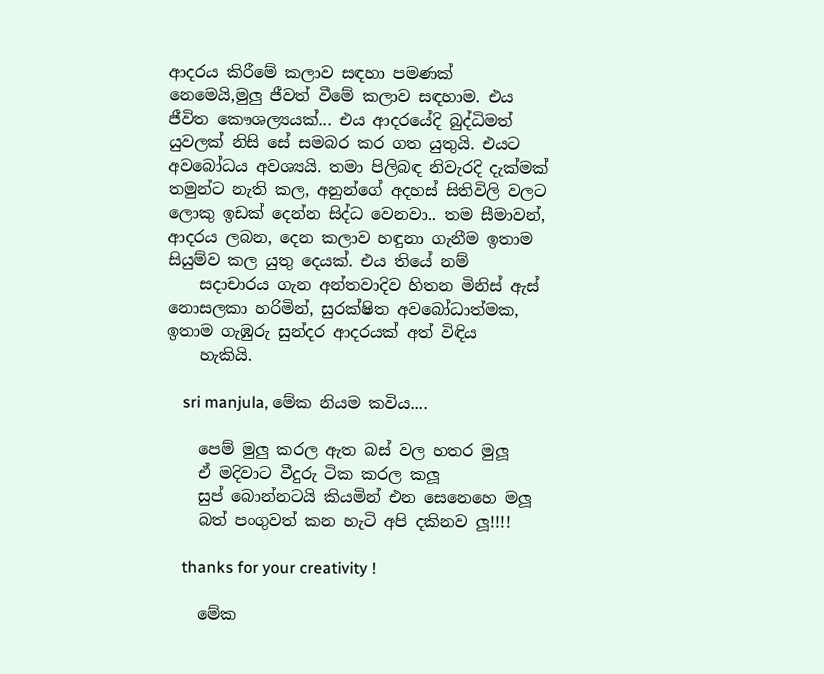ආදරය කිරීමේ කලාව සඳහා පමණක් නෙමෙයි,මුලු ජීවත් වීමේ කලාව සඳහාම. එය ජීවිත කෞශල්‍යයක්... එය ආදරයේදි බුද්ධිමත් යුවලක් නිසි සේ සමබර කර ගත යුතුයි. එයට අවබෝධය අවශ්‍යයි. තමා පිලිබඳ නිවැරදි දැක්මක් තමුන්ට නැති කල, අනුන්ගේ අදහස් සිතිවිලි වලට ලොකු ඉඩක් දෙන්න සිද්ධ වෙනවා.. තම සීමාවන්, ආදරය ලබන, දෙන කලාව හඳුනා ගැනීම ඉතාම සියුම්ව කල යුතු දෙයක්. එය තියේ නම්
    සදාචාරය ගැන අන්තවාදිව හිතන මිනිස් ඇස් නොසලකා හරිමින්, සුරක්ෂිත අවබෝධාත්මක, ඉතාම ගැඹුරු සුන්දර ආදරයක් අත් විඳිය
    හැකියි.

    sri manjula, මේක නියම කවිය....

    පෙම් මුලු කරල ඇත බස් වල හතර මුලූ
    ඒ මදිවාට වීදුරු ටික කරල කලූ
    සුප් බොන්නටයි කියමින් එන සෙනෙහෙ මලූ
    බත් පංගුවත් කන හැටි අපි දකිනව ලූ!!!!

    thanks for your creativity !

    මේක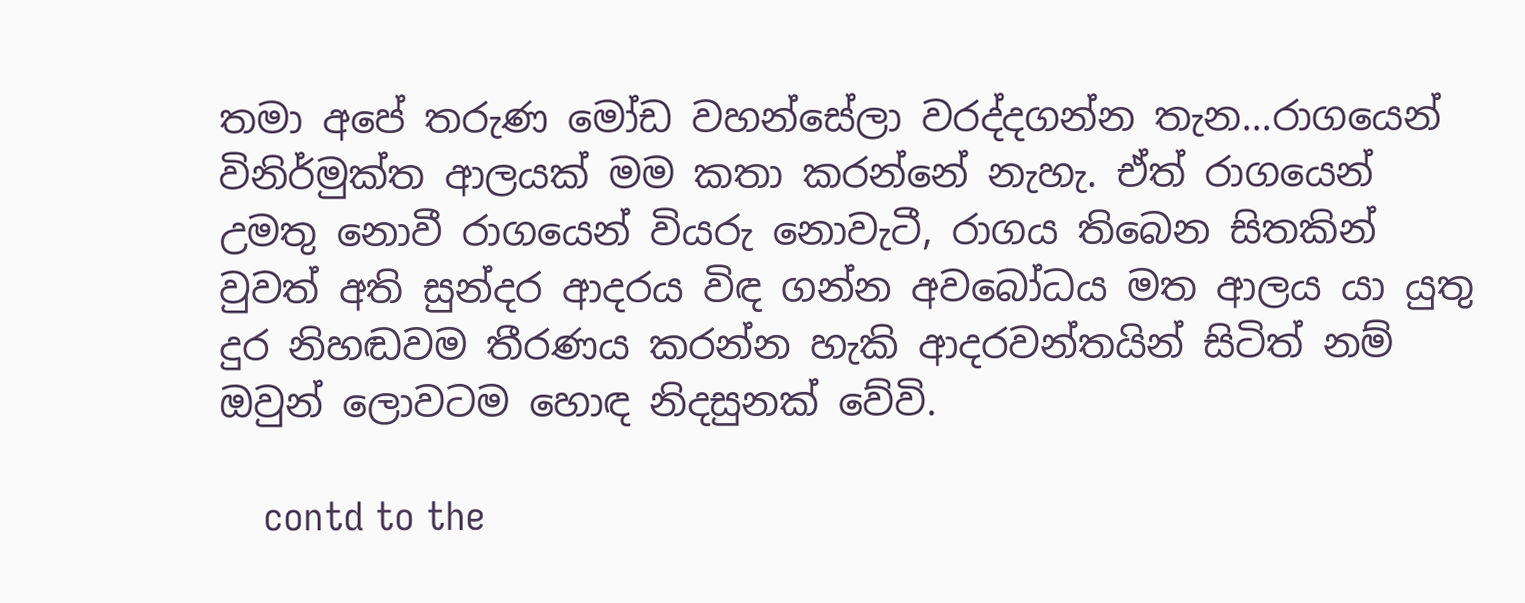තමා අපේ තරුණ මෝඩ වහන්සේලා වරද්දගන්න තැන...රාගයෙන් විනිර්මුක්ත ආලයක් මම කතා කරන්නේ නැහැ. ඒත් රාගයෙන් උමතු නොවී රාගයෙන් වියරු නොවැටී, රාගය තිබෙන සිතකින් වුවත් අති සුන්දර ආදරය විඳ ගන්න අවබෝධය මත ආලය යා යුතු දුර නිහඬවම තීරණය කරන්න හැකි ආදරවන්තයින් සිටිත් නම් ඔවුන් ලොවටම හොඳ නිදසුනක් වේවි.

    contd to the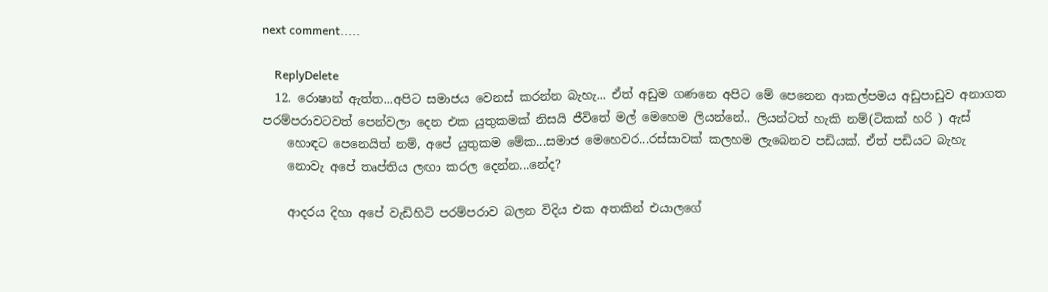next comment.....

    ReplyDelete
  12. රොෂාන් ඇත්ත...අපිට සමාජය වෙනස් කරන්න බැහැ... ඒත් අඩුම ගණනෙ අපිට මේ පෙනෙන ආකල්පමය අඩුපාඩුව අනාගත පරම්පරාවටවත් පෙන්වලා දෙන එක යුතුකමක් නිසයි ජීවිතේ මල් මෙහෙම ලියන්නේ.. ලියන්ටත් හැකි නම්(ටිකක් හරි ) ඇස්
    හොඳට පෙනෙයිත් නම්, අපේ යුතුකම මේක...සමාජ මෙහෙවර...රස්සාවක් කලහම ලැබෙනව පඩියක්. ඒත් පඩියට බැහැ
    නොවැ අපේ තෘප්තිය ලඟා කරල දෙන්න...නේද?

    ආදරය දිහා අපේ වැඩිහිටි පරම්පරාව බලන විදිය එක අතකින් එයාලගේ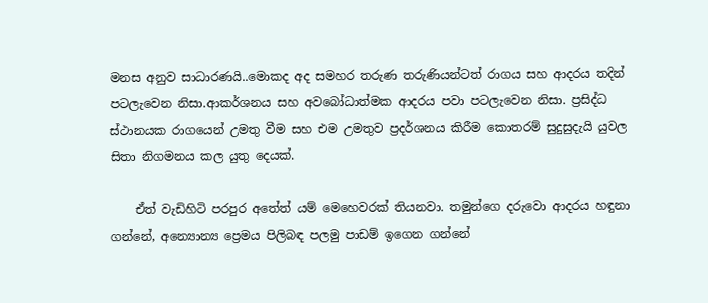මනස අනුව සාධාරණයි..මොකද අද සමහර තරුණ තරුණියන්ටත් රාගය සහ ආදරය තදින් පටලැවෙන නිසා.ආකර්ශනය සහ අවබෝධාත්මක ආදරය පවා පටලැවෙන නිසා. ප්‍රසිද්ධ ස්ථානයක රාගයෙන් උමතු වීම සහ එම උමතුව ප්‍රදර්ශනය කිරීම කොතරම් සුදුසුදැයි යුවල සිතා නිගමනය කල යුතු දෙයක්.

    ඒත් වැඩිහිටි පරපුර අතේත් යම් මෙහෙවරක් තියනවා. තමුන්ගෙ දරුවො ආදරය හඳුනා ගන්නේ, අන්‍යොන්‍ය ප්‍රෙමය පිලිබඳ පලමු පාඩම් ඉගෙන ගන්නේ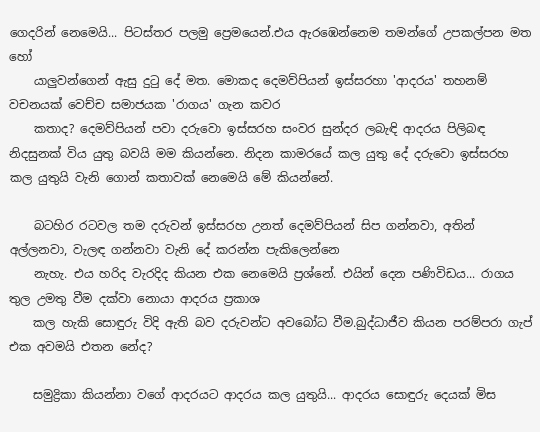ගෙදරින් නෙමෙයි... පිටස්තර පලමු ප්‍රෙමයෙන්.එය ඇරඹෙන්නෙම තමන්ගේ උපකල්පන මත හෝ
    යාලුවන්ගෙන් ඇසු දුටු දේ මත. මොකද දෙමව්පියන් ඉස්සරහා 'ආදරය' තහනම් වචනයක් වෙච්ච සමාජයක 'රාගය' ගැන කවර
    කතාද? දෙමව්පියන් පවා දරුවො ඉස්සරහ සංවර සුන්දර ලබැඳි ආදරය පිලිබඳ නිදසුනක් විය යුතු බවයි මම කියන්නෙ. නිදන කාමරයේ කල යුතු දේ දරුවො ඉස්සරහ කල යුතුයි වැනි ගොන් කතාවක් නෙමෙයි මේ කියන්නේ.

    බටහිර රටවල තම දරුවන් ඉස්සරහ උනත් දෙමව්පියන් සිප ගන්නවා, අතින් අල්ලනවා, වැලඳ ගන්නවා වැනි දේ කරන්න පැකිලෙන්නෙ
    නැහැ. එය හරිද වැරදිද කියන එක නෙමෙයි ප්‍රශ්නේ. එයින් දෙන පණිවිඩය... රාගය තුල උමතු වීම දක්වා නොයා ආදරය ප්‍රකාශ
    කල හැකි සොඳුරු විදි ඇති බව දරුවන්ට අවබෝධ වීම.බුද්ධාජීව කියන පරම්පරා ගැප් එක අවමයි එතන නේද?

    සමුද්‍රිකා කියන්නා වගේ ආදරයට ආදරය කල යුතුයි... ආදරය සොඳුරු දෙයක් මිස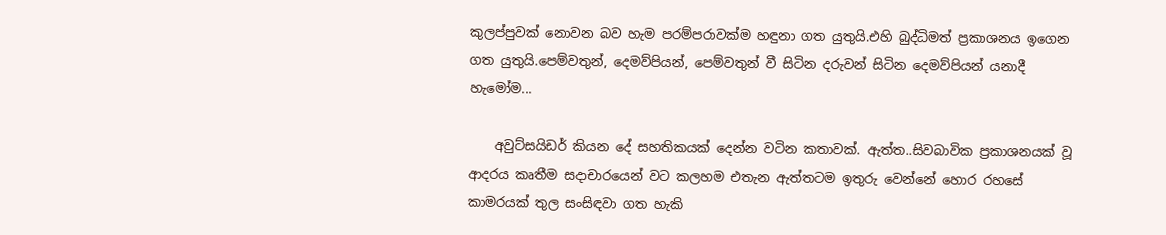කුලප්පුවක් නොවන බව හැම පරම්පරාවක්ම හඳුනා ගත යුතුයි.එහි බුද්ධිමත් ප්‍රකාශනය ඉගෙන ගත යුතුයි.පෙම්වතුන්, දෙමව්පියන්, පෙම්වතුන් වී සිටින දරුවන් සිටින දෙමව්පියන් යනාදී හැමෝම...

    අවුට්සයිඩර් කියන දේ සහතිකයක් දෙන්න වටින කතාවක්. ඇත්ත..සිවබාවික ප්‍රකාශනයක් වූ ආදරය කෘතීම සදාචාරයෙන් වට කලහම එතැන ඇත්තටම ඉතුරු වෙන්නේ හොර රහසේ කාමරයක් තුල සංසිඳවා ගත හැකි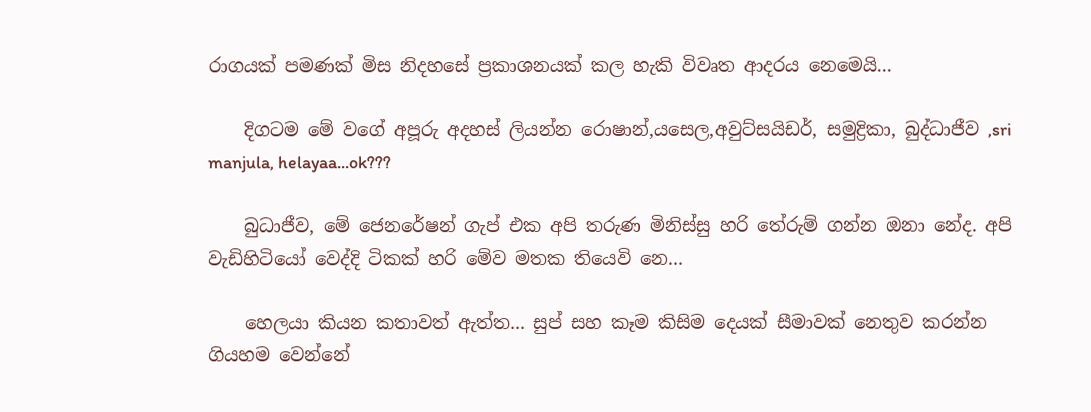රාගයක් පමණක් මිස නිදහසේ ප්‍රකාශනයක් කල හැකි විවෘත ආදරය නෙමෙයි...

    දිගටම මේ වගේ අපූරු අදහස් ලියන්න රොෂාන්,යසෙල,අවුට්සයිඩර්, සමුද්‍රිකා, බුද්ධාජීව ,sri manjula, helayaa...ok???

    බුධාජීව, මේ ජෙනරේෂන් ගැප් එක අපි තරුණ මිනිස්සු හරි තේරුම් ගන්න ඔනා නේද. අපි වැඩිහිටියෝ වෙද්දි ටිකක් හරි මේව මතක තියෙවි නෙ...

    හෙලයා කියන කතාවත් ඇත්ත... සුප් සහ කෑම කිසිම දෙයක් සීමාවක් නෙතුව කරන්න ගියහම වෙන්නේ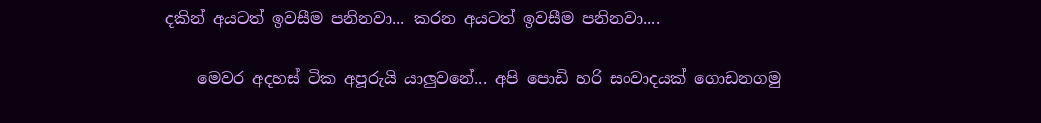දකින් අයටත් ඉවසීම පනිනවා... කරන අයටත් ඉවසීම පනිනවා....

    මෙවර අදහස් ටික අපූරුයි යාලුවනේ... අපි පොඩි හරි සංවාදයක් ගොඩනගමු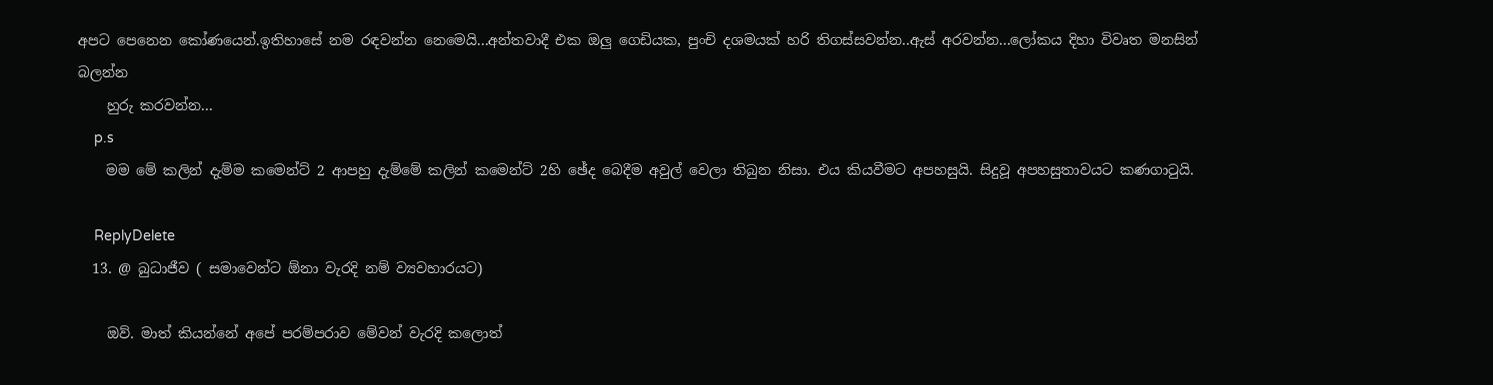අපට පෙනෙන කෝණයෙන්.ඉතිහාසේ නම රඳවන්න නෙමෙයි...අන්තවාදී එක ඔලු ගෙඩියක, පුංචි දශමයක් හරි තිගස්සවන්න..ඇස් අරවන්න...ලෝකය දිහා විවෘත මනසින් බලන්න
    හුරු කරවන්න...
    p.s
    මම මේ කලින් දැම්ම කමෙන්ට් 2 ආපහු දැම්මේ කලින් කමෙන්ට් 2හි ඡේද බෙදීම අවුල් වෙලා තිබුන නිසා. එය කියවීමට අපහසුයි. සිදුවූ අපහසුතාවයට කණගාටුයි.

    ReplyDelete
  13. @ බුධාජීව ( සමාවෙන්ට ඕනා වැරදි නම් ව්‍යවහාරයට)

    ඔව්. මාත් කියන්නේ අපේ පරම්පරාව මේවන් වැරදි කලොත්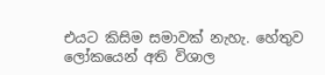එයට කිසිම සමාවක් නැහැ. හේතුව ලෝකයෙන් අති විශාල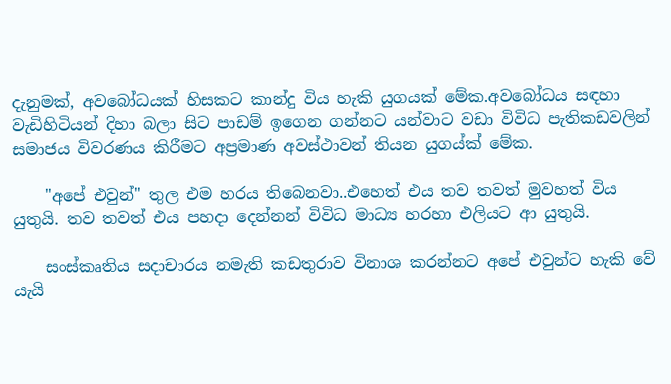දැනුමක්, අවබෝධයක් හිසකට කාන්දු විය හැකි යුගයක් මේක.අවබෝධය සඳහා වැඩිහිටියන් දිහා බලා සිට පාඩම් ඉගෙන ගන්නට යන්වාට වඩා විවිධ පැතිකඩවලින් සමාජය විවරණය කිරීමට අප්‍රමාණ අවස්ථාවන් තියන යුගය්ක් මේක.

    "අපේ එවුන්" තුල එම හරය තිබෙනවා..එහෙත් එය තව තවත් මුවහත් විය යුතුයි. තව තවත් එය පහදා දෙන්නන් විවිධ මාධ්‍ය හරහා එලියට ආ යුතුයි.

    සංස්කෘතිය සදාචාරය නමැති කඩතුරාව විනාශ කරන්නට අපේ එවුන්ට හැකි වේ යැයි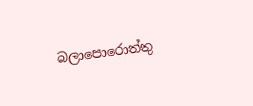බලාපොරොත්තු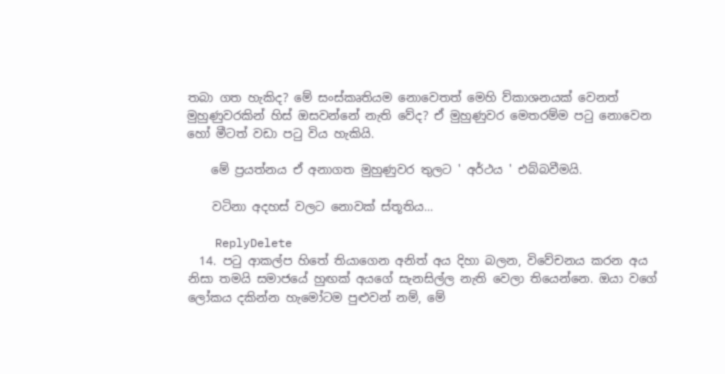තබා ගත හැකිද? මේ සංස්කෘතියම නොවෙතත් මෙහි ව්කාශනයක් වෙනත් මුහුණුවරකින් හිස් ඔසවන්නේ නැති වේද? ඒ මුහුණුවර මෙතරම්ම ප‍ටු නොවෙන හෝ මීටත් වඩා ප‍ටු විය හැකියි.

    මේ ප්‍රයත්නය ඒ අනාගත මුහුණුවර තුලට ' අර්ථය ' එබ්බවීමයි.

    වටිනා අදහස් වලට නොවක් ස්තූතිය...

    ReplyDelete
  14. පටු ආකල්ප හිතේ තියාගෙන අනිත් අය දිහා බලන, විවේචනය කරන අය නිසා තමයි සමාජයේ හුඟක් අයගේ සැනසිල්ල නැති වෙලා තියෙන්නෙ. ඔයා වගේ ලෝකය දකින්න හැමෝටම පුළුවන් නම්, මේ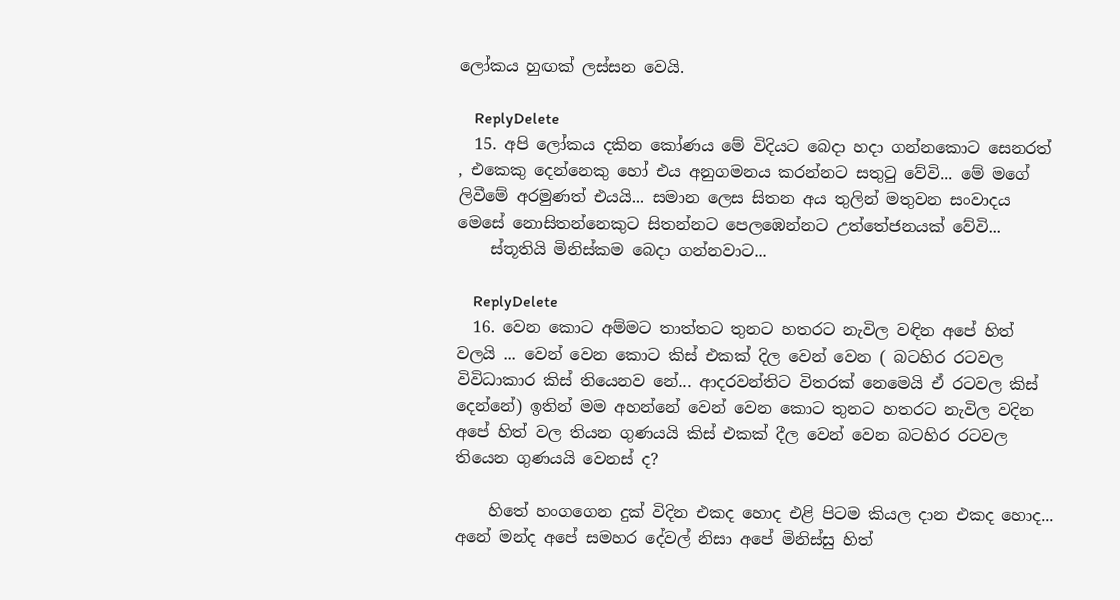ලෝකය හුඟක් ලස්සන වෙයි.

    ReplyDelete
  15. අපි ලෝකය දකින කෝණය මේ විදියට බෙදා හදා ගන්නකොට සෙනරත් , එකෙකු දෙන්නෙකු හෝ එය අනුගමනය කරන්නට සතු‍ටු වේවි... මේ මගේ ලිවීමේ අරමුණත් එයයි... සමාන ලෙස සිතන අය තුලින් මතුවන සංවාදය මෙසේ නොසිතන්නෙකුට සිතන්නට පෙලඹෙන්නට උත්තේජනයක් වේවි...
    ස්තූතියි මිනිස්කම බෙදා ගන්නවාට...

    ReplyDelete
  16. වෙන කොට අම්මට තාත්තට තුනට හතරට නැවිල වඳින අපේ හිත් වලයි ... වෙන් වෙන කොට කිස් එකක් දිල වෙන් වෙන ( බටහිර රටවල විවිධාකාර කිස් තියෙනව නේ... ආදරවන්තිට විතරක් නෙමෙයි ඒ රටවල කිස් දෙන්නේ) ඉතින් මම අහන්නේ වෙන් වෙන කොට තුනට හතරට නැවිල වදින අපේ හිත් වල තියන ගුණයයි කිස් එකක් දීල වෙන් වෙන බටහිර රටවල තියෙන ගුණයයි වෙනස් ද?

    හිතේ හංගගෙන දුක් විදින එකද හොද එළි පිටම කියල දාන එකද හොද... අනේ මන්ද අපේ සමහර දේවල් නිසා අපේ මිනිස්සු හිත්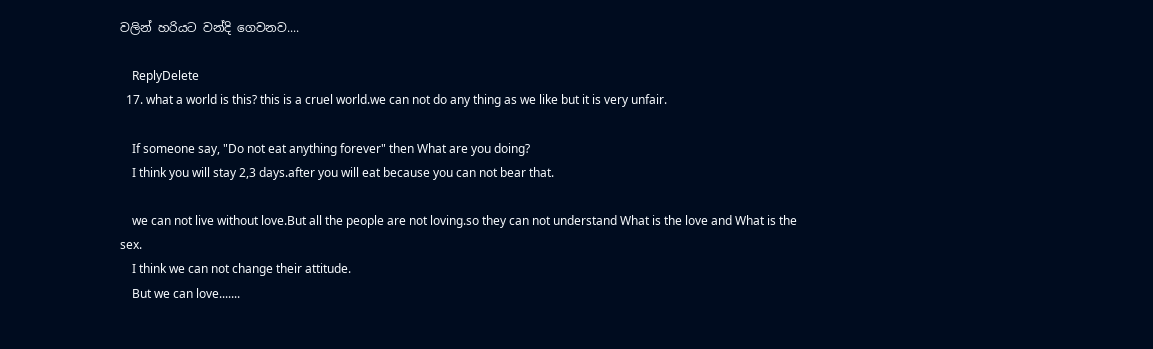වලින් හරියට වන්දි ගෙවනව....

    ReplyDelete
  17. what a world is this? this is a cruel world.we can not do any thing as we like but it is very unfair.

    If someone say, "Do not eat anything forever" then What are you doing?
    I think you will stay 2,3 days.after you will eat because you can not bear that.

    we can not live without love.But all the people are not loving.so they can not understand What is the love and What is the sex.
    I think we can not change their attitude.
    But we can love.......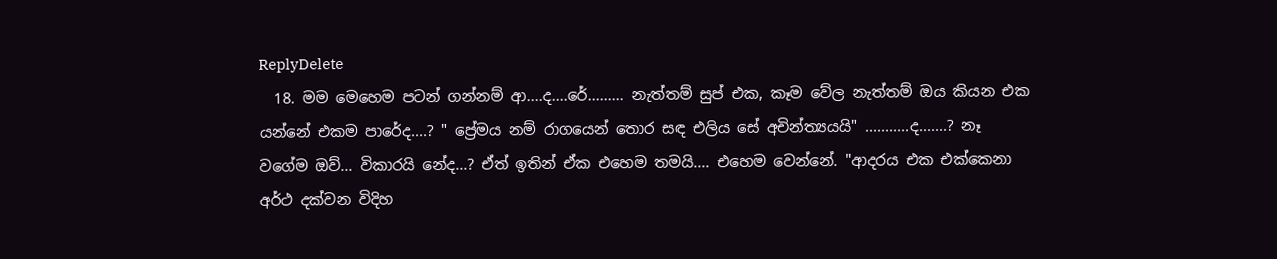ReplyDelete
  18. මම මෙහෙම පටන් ගන්නම් ආ....ද....රේ......... නැත්තම් සුප් එක, කෑම වේල නැත්තම් ඔය කියන එක යන්නේ එකම පාරේද....? " ප්‍රේමය නම් රාගයෙන් තොර සඳ එලිය සේ අචින්ත්‍යයයි" ...........ද.......? නෑ වගේම ඔව්... විකාරයි නේද...? ඒත් ඉතින් ඒක එහෙම තමයි.... එහෙම වෙන්නේ. "ආදරය එක එක්කෙනා අර්ථ දක්වන විදිහ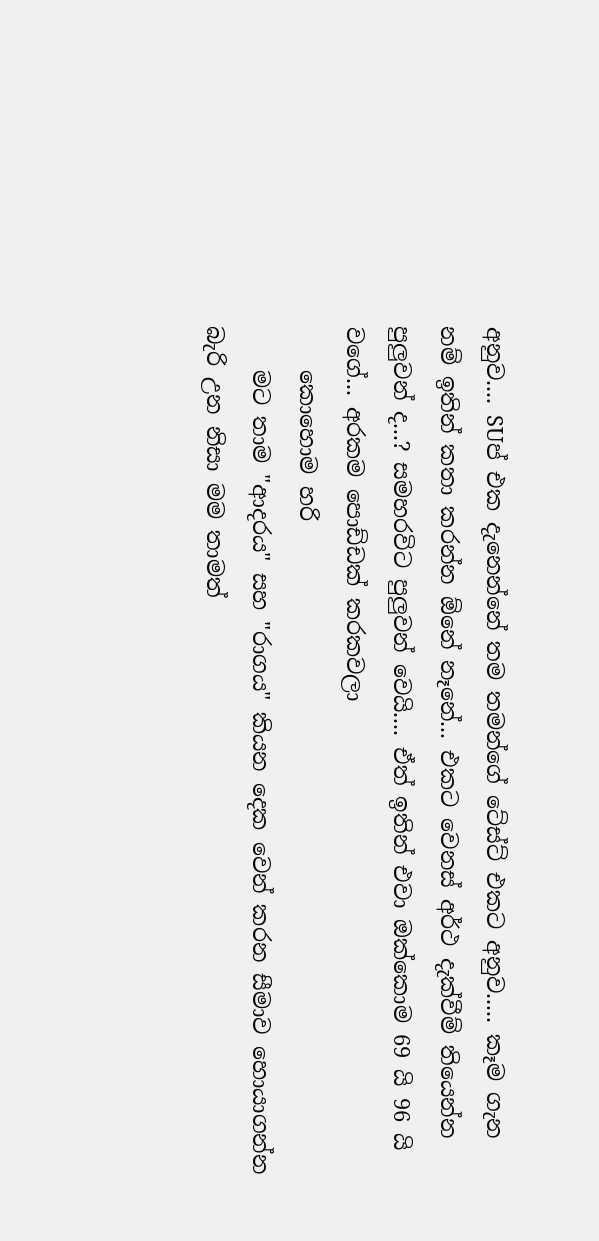අනුව.... SUප් එක දැනෙන්නේ තම තමන්ගේ ටේස්ට් එකට අනුව..... කෑම ගැන නම් ඉතින් කතා කරන්න ඕනේ නෑනේ... එකට වෙනස් අර්ථ දැක්වීම් තියෙන්න පුලුවන් ද...? සමහරවිට පුලුවන් වෙයි.... ඒත් ඉතින් එවා ඔක්කොම 69 යි 96 යි වගේ... අරකම පොඩ්ඩක් කරකවලා
    කොහොම හරි
    මට තාම "ආදරය" සහ "රාගය" කියන දෙක වෙන් කරන සීමාව හොයාගන්න බැරි උන නිසා මම තාමත්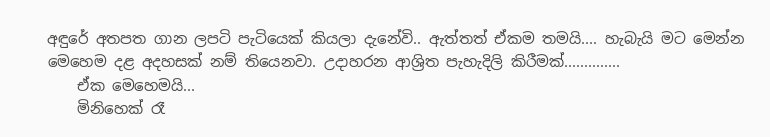අඳුරේ අතපත ගාන ලපටි පැටියෙක් කියලා දැනේවි.. ඇත්තත් ඒකම තමයි.... හැබැයි මට මෙන්න මෙහෙම දළ අදහසක් නම් තියෙනවා. උදාහරන ආශ්‍රිත පැහැදිලි කිරීමක්..............
    ඒක මෙහෙමයි...
    මිනිහෙක් රෑ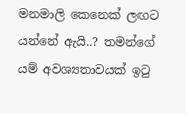මනමාලි කෙනෙක් ලඟට යන්නේ ඇයි..? තමන්ගේ යම් අවශ්‍යතාවයක් ඉ‍ටු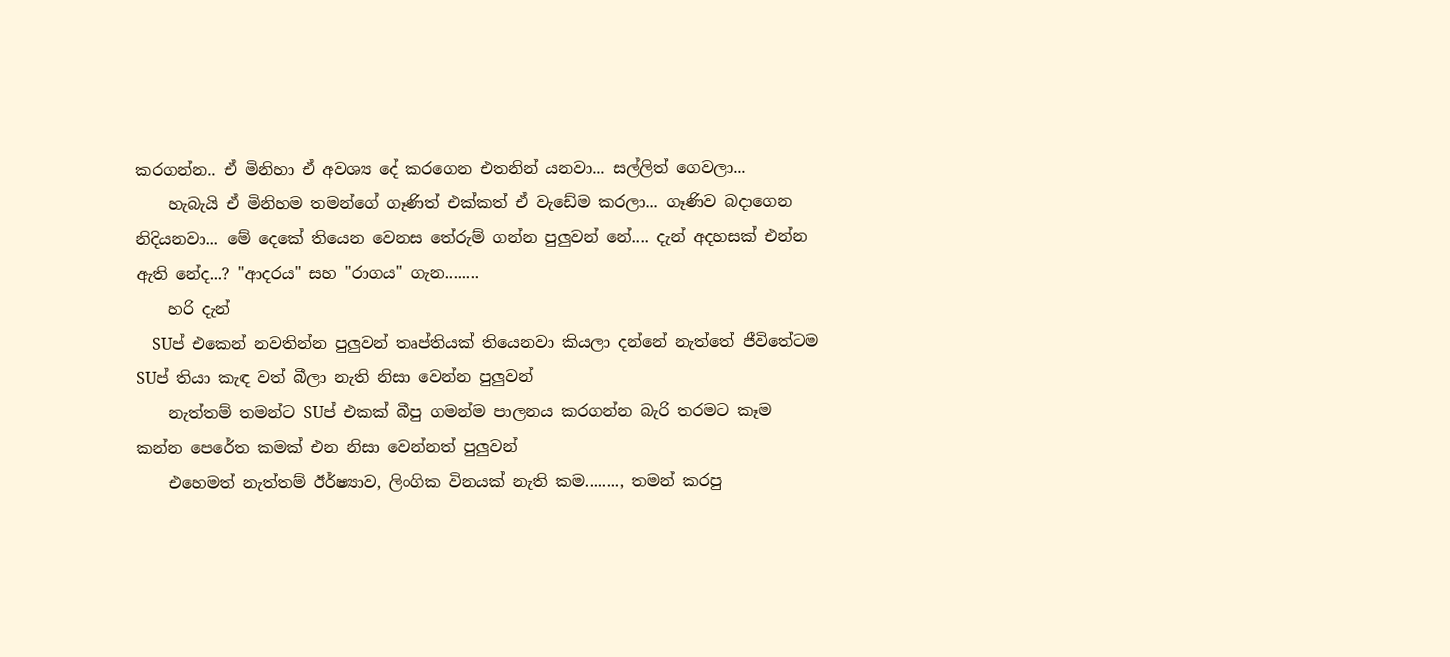කරගන්න.. ඒ මිනිහා ඒ අවශ්‍ය දේ කරගෙන එතනින් යනවා... සල්ලිත් ගෙවලා...
    හැබැයි ඒ මිනිහම තමන්ගේ ගෑණිත් එක්කත් ඒ වැඩේම කරලා... ගෑණිව බදාගෙන නිදියනවා... මේ දෙකේ තියෙන වෙනස තේරුම් ගන්න පුලුවන් නේ.... දැන් අදහසක් එන්න ඇති නේද...? "ආදරය" සහ "රාගය" ගැන........
    හරි දැන්
    SUප් එකෙන් නවතින්න පුලුවන් තෘප්තියක් තියෙනවා කියලා දන්නේ නැත්තේ ජීවිතේටම SUප් තියා කැඳ වත් බීලා නැති නිසා වෙන්න පුලුවන්
    නැත්තම් තමන්ට SUප් එකක් බීපු ගමන්ම පාලනය කරගන්න බැරි තරමට කෑම කන්න පෙරේත කමක් එන නිසා වෙන්නත් පුලුවන්
    එහෙමත් නැත්තම් ඊර්ෂ්‍යාව, ලිංගික විනයක් නැති කම........, තමන් කරපු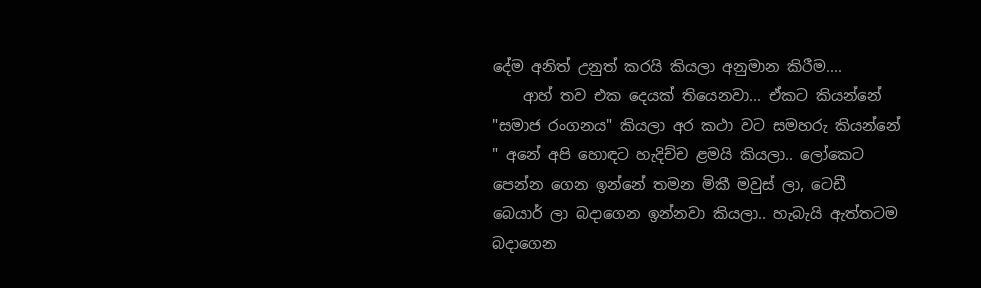දේම අනිත් උනුත් කරයි කියලා අනුමාන කිරීම....
    ආහ් තව එක දෙයක් තියෙනවා... ඒකට කියන්නේ "සමාජ රංගනය" කියලා අර කථා වට සමහරු කියන්නේ " අනේ අපි හොඳට හැදිච්ච ළමයි කියලා.. ලෝකෙට පෙන්න ගෙන ඉන්නේ තමන මිකී මවුස් ලා, ටෙඩී බෙයාර් ලා බදාගෙන ඉන්නවා කියලා.. හැබැයි ඇත්තටම බදාගෙන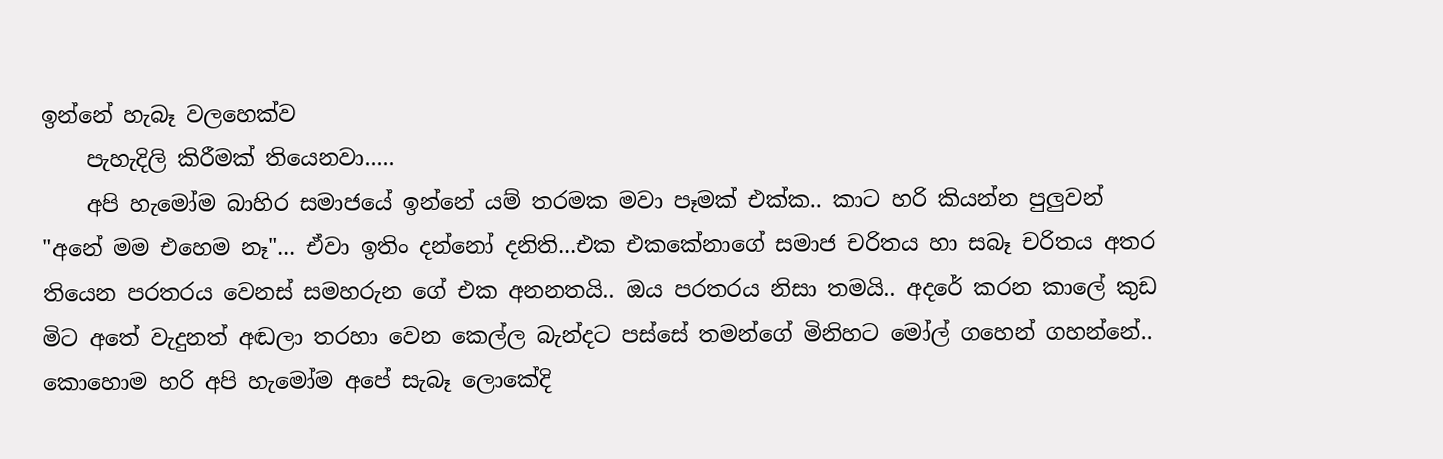ඉන්නේ හැබෑ වලහෙක්ව
    පැහැදිලි කිරීමක් තියෙනවා.....
    අපි හැමෝම බාහිර සමාජයේ ඉන්නේ යම් තරමක මවා පෑමක් එක්ක.. කාට හරි කියන්න පුලුවන් "අනේ මම එහෙම නෑ"... ඒවා ඉතිං දන්නෝ දනිති...එක එකකේනාගේ සමාජ චරිතය හා සබෑ චරිතය අතර තියෙන පරතරය වෙනස් සමහරුන ගේ එක අනනතයි.. ඔය පරතරය නිසා තමයි.. අදරේ කරන කාලේ කුඩ මිට අතේ වැදුනත් අඬලා තරහා වෙන කෙල්ල බැන්දට පස්සේ තමන්ගේ මිනිහට මෝල් ගහෙන් ගහන්නේ.. කොහොම හරි අපි හැමෝම අපේ සැබෑ ලොකේදි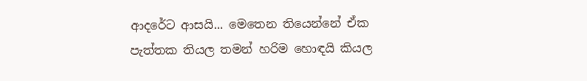ආදරේට ආසයි... මෙතෙන තියෙන්නේ ඒක පැත්තක තියල තමන් හරිම හොඳයි කියල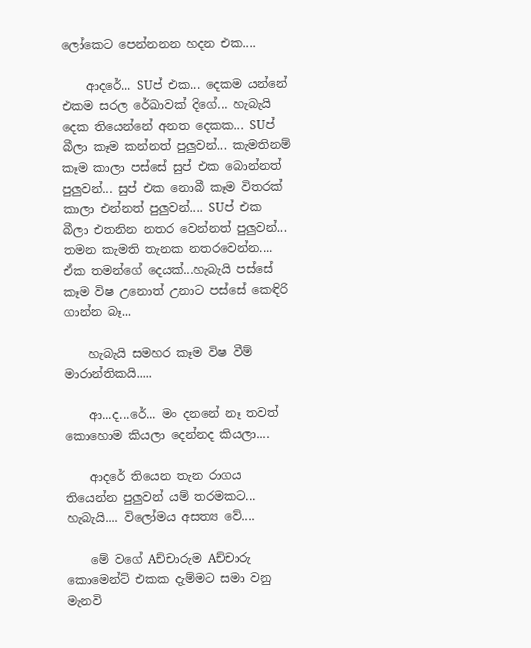ලෝකෙට පෙන්නනන හදන එක....

    ආදරේ... SUප් එක... දෙකම යන්නේ එකම සරල රේඛාවක් දිගේ... හැබැයි දෙක තියෙන්නේ අනත දෙකක... SUප් බීලා කෑම කන්නත් පුලුවන්... කැමතිනම් කෑම කාලා පස්සේ සුප් එක බොන්නත් පුලුවන්... සුප් එක නොබී කෑම විතරක් කාලා එන්නත් පුලුවන්.... SUප් එක බීලා එතනින නතර වෙන්නත් පුලුවන්... තමන කැමති තැනක නතරවෙන්න.... ඒක තමන්ගේ දෙයක්...හැබැයි පස්සේ කෑම විෂ උනොත් උනාට පස්සේ කෙඳිරි ගාන්න බෑ...

    හැබැයි සමහර කෑම විෂ වීම් මාරාන්තිකයි.....

    ආ...ද...රේ... මං දනනේ නෑ තවත් කොහොම කියලා දෙන්නද කියලා....

    ආදරේ තියෙන තැන රාගය තියෙන්න පුලුවන් යම් තරමකට... හැබැයි.... විලෝමය අසත්‍ය වේ....

    මේ වගේ Aච්චාරුම Aච්චාරු කොමෙන්ට් එකක දැම්මට සමා වනු මැනවි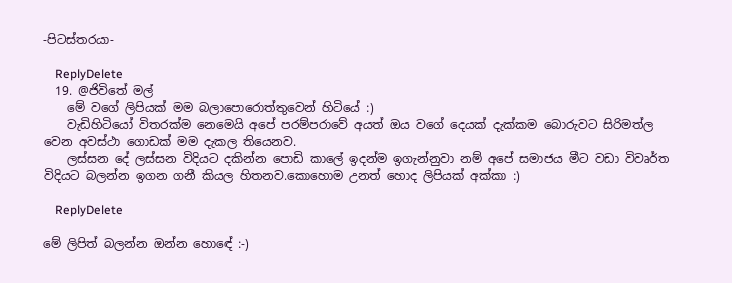-පිටස්තරයා-

    ReplyDelete
  19. @ජිවිතේ මල්
    මේ වගේ ලිපියක් මම බලාපොරොත්තුවෙන් හිටියේ :)
    වැඩිහිටියෝ විතරක්ම නෙමෙයි අපේ පරම්පරාවේ අයත් ඔය වගේ දෙයක් දැක්කම බොරුවට සිරිමත්ල වෙන අවස්ථා ගොඩක් මම දැකල තියෙනව.
    ලස්සන දේ ලස්සන විදියට දකින්න පොඩි කාලේ ඉදන්ම ඉගැන්නුවා නම් අපේ සමාජය මීට වඩා විවෘර්ත විදියට බලන්න ඉගන ගනී කියල හිතනව.කොහොම උනත් හොද ලිපියක් අක්කා :)

    ReplyDelete

මේ ලිපිත් බලන්න ඔන්න හොඳේ :-)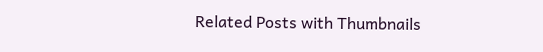Related Posts with Thumbnails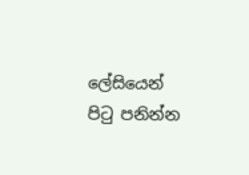ලේසියෙන් පිටු පනින්න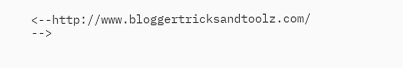<--http://www.bloggertricksandtoolz.com/ -->